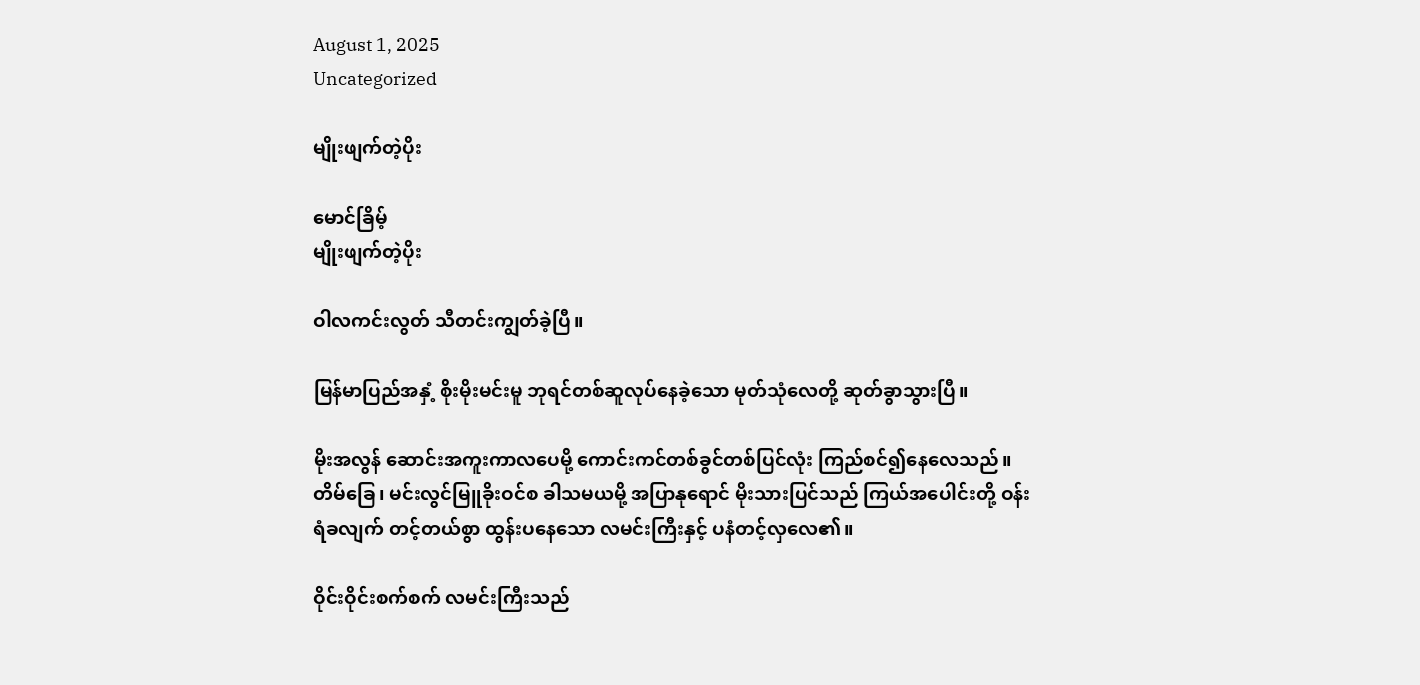August 1, 2025
Uncategorized

မျိုးဖျက်တဲ့ပိုး

မောင်ခြိမ့်
မျိုးဖျက်တဲ့ပိုး

ဝါလကင်းလွတ် သီတင်းကျွတ်ခဲ့ပြီ။

မြန်မာပြည်အနှံ့ စိုးမိုးမင်းမူ ဘုရင်တစ်ဆူလုပ်နေခဲ့သော မုတ်သုံလေတို့ ဆုတ်ခွာသွားပြီ။

မိုးအလွန် ဆောင်းအကူးကာလပေမို့ ကောင်းကင်တစ်ခွင်တစ်ပြင်လုံး ကြည်စင်၍နေလေသည်။ တိမ်ခြေ၊ မင်းလွင်မြူခိုးဝင်စ ခါသမယမို့ အပြာနုရောင် မိုးသားပြင်သည် ကြယ်အပေါင်းတို့ ဝန်းရံခလျက် တင့်တယ်စွာ ထွန်းပနေသော လမင်းကြီးနှင့် ပနံတင့်လှလေ၏။

ဝိုင်းဝိုင်းစက်စက် လမင်းကြီးသည်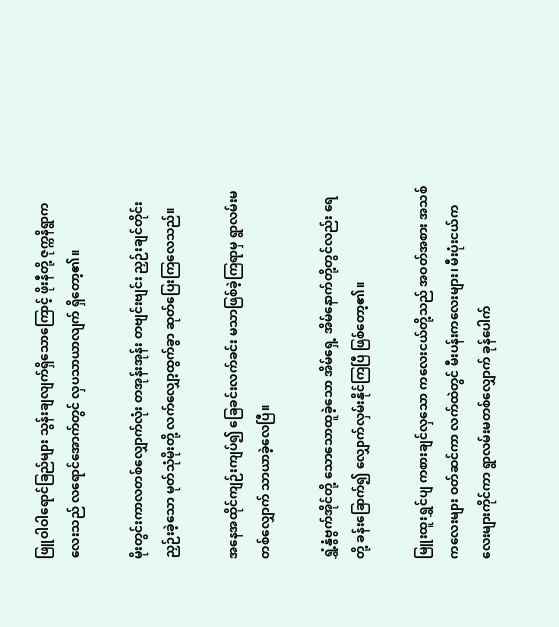ဖြူဝါဝါရောင်ခြည်များ သွန်းချလျက်ရှိသောကြောင့် ဖိုးနီတို့ ဇုက္ကနိရွာကလေးသည် လရောင်အောက်တွင် လှပသာယာလျက် ရှိတော့၏။

မိုးတွင်းကာလတစ်လျှောက်လုံး တအုန်းအုန်း တဗျင်းဗျင်း ညှဉ်းချင်တိုင်း ညှဉ်းခဲ့သော မုတ်သုံမိုးတို့ လက်လျှော့ထွက်ခွာ ဆုတ်ပြေးကြလေသည်။

အနေအထိုင်ကျဉ်းကျပ်၍ ခြေခင်းလက်ခင်း မသာဖြစ်ခဲ့ကြရာမှ ရွာလမ်းမတစ်လျှောက် သာယာခဲ့လေပြီ။

ရွှံ့နွံဗွက်အိုင်တို့ သောသောထူခဲ့သော အိမ်ရှေ့ အိမ်နောက်တို့တွင်လည်း ရေတို့ ခန်းခြောက်၍ လျှောက်လှမ်းနိုင်ကြပြီ ဖြစ်တော့၏။

မြူးထူးရွှင်ပျ ကစားချင်လှသော ကလေးငယ်တို့သည် အဝတ်အစား အသစ်ကလေးများ ဝတ်ဆင်ကာ လက်ထဲတွင် မီးပန်းကလေးများ၊ မီးပုံးငယ်ကလေးများကိုင်ကာ ရွာလမ်းမတစ်လျှောက် ခုန်ပေါက်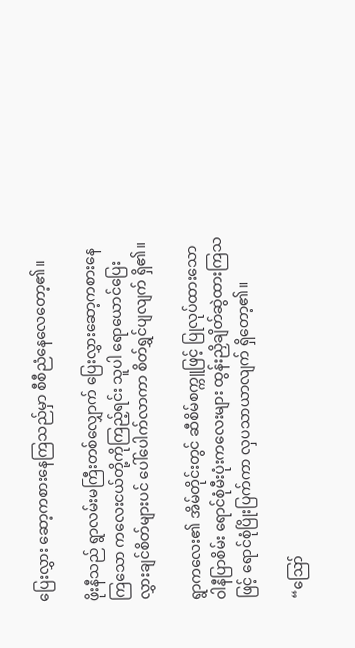ပြေးလွှား ဆော့ကစားနေကြသည်မှာ စီစီညံနေလေတော့၏။

ဖိုးနီသည် ရွာလမ်းမကြီးတစ်လျှောက် ပြေးလွှားဆော့ကစားနေကြသော ကလေးငယ်တို့ကိုကြည့်ရင်း သူပါ ရောယောင်ပြေးလွှားချင်စိတ်များပင် ပေါ်ပေါက်လာကာ စိတ်ရွှင်ပျလျက် ရှိ၏။

ရွာကလေး၏ အိမ်တိုင်းတွင် ဆီစိမ်စက္ကူဖြင့် ပြုလုပ်ထားသော ဝါနီပြာစိမ်း ရောင်စုံမီးပုံးကလေးများ ထွန်းညှိချိတ်ဆွဲထားကြသဖြင့် ရောင်စုံပြိုးပြက်ကာ လှပသာယာလျက် ရှိတော့၏။

“ဪ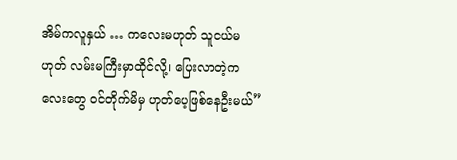အိမ်ကလူနှယ် … ကလေးမဟုတ် သူငယ်မဟုတ် လမ်းမကြီးမှာထိုင်လို့၊ ပြေးလာတဲ့ကလေးတွေ ဝင်တိုက်မိမှ ဟုတ်ပေ့ဖြစ်နေဦးမယ်”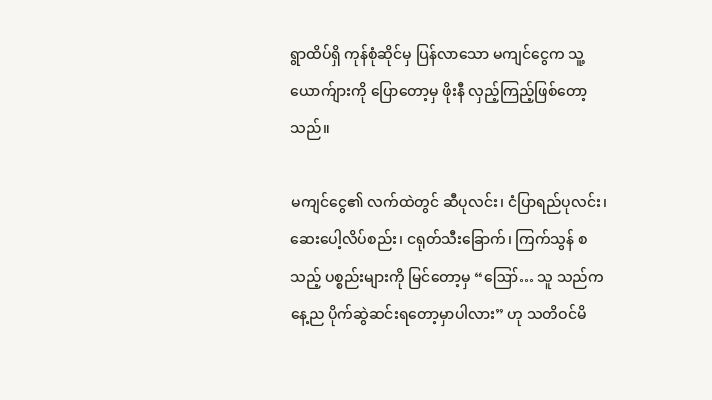ရွာထိပ်ရှိ ကုန်စုံဆိုင်မှ ပြန်လာသော မကျင်ငွေက သူ့ယောက်ျားကို ပြောတော့မှ ဖိုးနီ လှည့်ကြည့်ဖြစ်တော့သည်။

မကျင်ငွေ၏ လက်ထဲတွင် ဆီပုလင်း၊ ငံပြာရည်ပုလင်း၊ ဆေးပေါ့လိပ်စည်း၊ ငရုတ်သီးခြောက်၊ ကြက်သွန် စသည့် ပစ္စည်းများကို မြင်တော့မှ “ဪ… သူ သည်ကနေ့ည ပိုက်ဆွဲဆင်းရတော့မှာပါလား” ဟု သတိဝင်မိ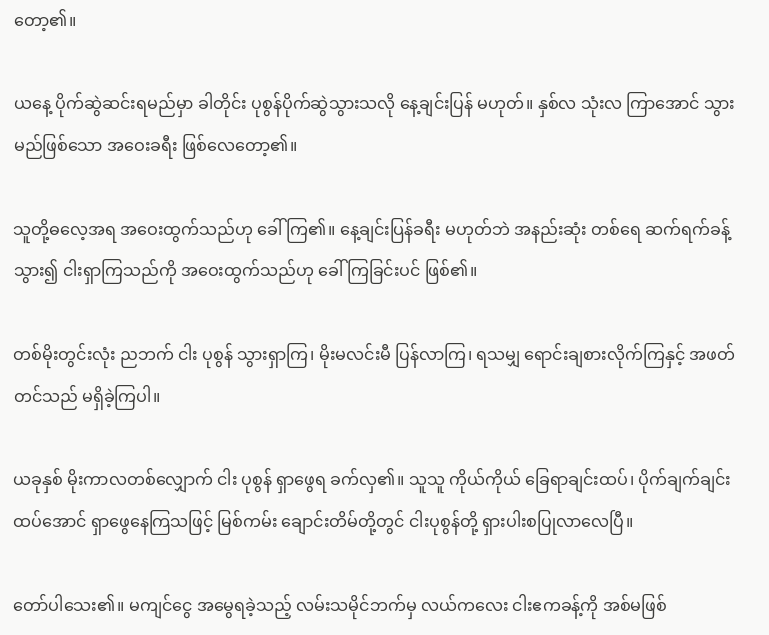တော့၏။

ယနေ့ ပိုက်ဆွဲဆင်းရမည်မှာ ခါတိုင်း ပုစွန်ပိုက်ဆွဲသွားသလို နေ့ချင်းပြန် မဟုတ်။ နှစ်လ သုံးလ ကြာအောင် သွားမည်ဖြစ်သော အဝေးခရီး ဖြစ်လေတော့၏။

သူတို့ဓလေ့အရ အဝေးထွက်သည်ဟု ခေါ် ကြ၏။ နေ့ချင်းပြန်ခရီး မဟုတ်ဘဲ အနည်းဆုံး တစ်ရေ ဆက်ရက်ခန့်သွား၍ ငါးရှာကြသည်ကို အဝေးထွက်သည်ဟု ခေါ်ကြခြင်းပင် ဖြစ်၏။

တစ်မိုးတွင်းလုံး ညဘက် ငါး ပုစွန် သွားရှာကြ၊ မိုးမလင်းမီ ပြန်လာကြ၊ ရသမျှ ရောင်းချစားလိုက်ကြနှင့် အဖတ်တင်သည် မရှိခဲ့ကြပါ။

ယခုနှစ် မိုးကာလတစ်လျှောက် ငါး ပုစွန် ရှာဖွေရ ခက်လှ၏။ သူသူ ကိုယ်ကိုယ် ခြေရာချင်းထပ်၊ ပိုက်ချက်ချင်းထပ်အောင် ရှာဖွေနေကြသဖြင့် မြစ်ကမ်း ချောင်းတိမ်တို့တွင် ငါးပုစွန်တို့ ရှားပါးစပြုလာလေပြီ။

တော်ပါသေး၏။ မကျင်ငွေ အမွေရခဲ့သည့် လမ်းသမိုင်ဘက်မှ လယ်ကလေး ငါးဧကခန့်ကို အစ်မဖြစ်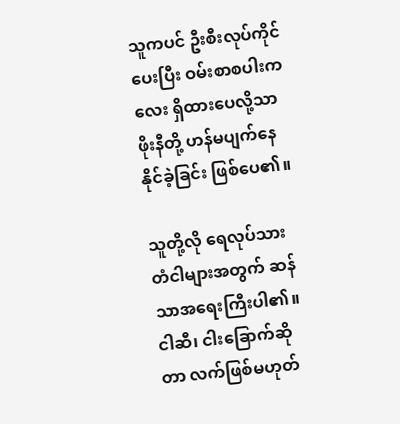သူကပင် ဦးစီးလုပ်ကိုင်ပေးပြီး ဝမ်းစာစပါးကလေး ရှိထားပေလို့သာ ဖိုးနီတို့ ဟန်မပျက်နေနိုင်ခဲ့ခြင်း ဖြစ်ပေ၏။

သူတို့လို ရေလုပ်သား တံငါများအတွက် ဆန်သာအရေးကြီးပါ၏။ ငါဆီ၊ ငါးခြောက်ဆိုတာ လက်ဖြစ်မဟုတ်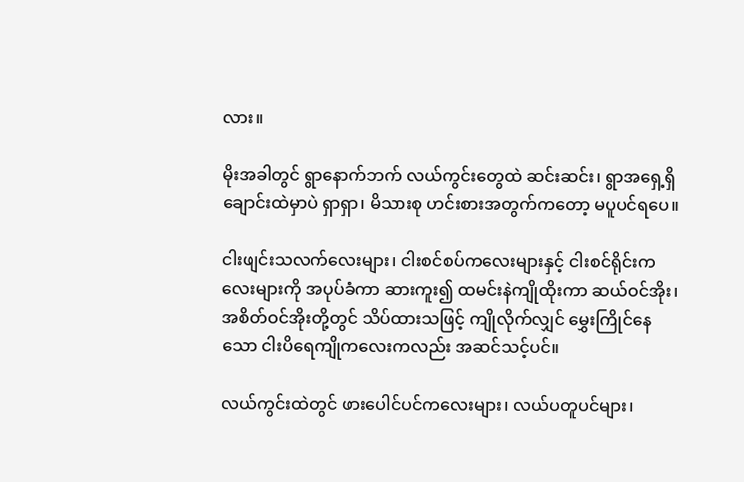လား။

မိုးအခါတွင် ရွာနောက်ဘက် လယ်ကွင်းတွေထဲ ဆင်းဆင်း၊ ရွာအရှေ့ရှိ ချောင်းထဲမှာပဲ ရှာရှာ၊ မိသားစု ဟင်းစားအတွက်ကတော့ မပူပင်ရပေ။

ငါးဖျင်းသလက်လေးများ၊ ငါးစင်စပ်ကလေးများနှင့် ငါးစင်ရိုင်းကလေးများကို အပုပ်ခံကာ ဆားကူး၍ ထမင်းနဲကျိုထိုးကာ ဆယ်ဝင်အိုး၊ အစိတ်ဝင်အိုးတို့တွင် သိပ်ထားသဖြင့် ကျိုလိုက်လျှင် မွှေးကြိုင်နေသော ငါးပိရေကျိုကလေးကလည်း အဆင်သင့်ပင်။

လယ်ကွင်းထဲတွင် ဖားပေါင်ပင်ကလေးများ၊ လယ်ပတူပင်များ၊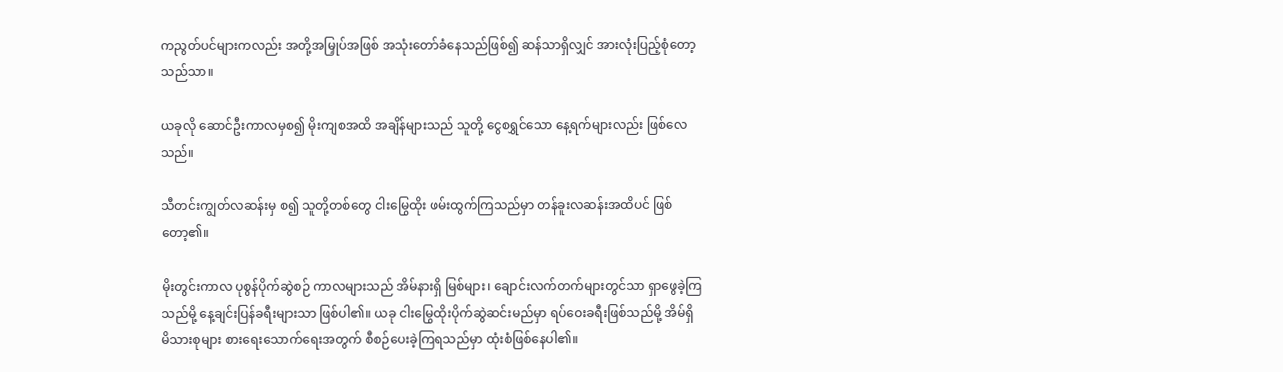ကညွတ်ပင်များကလည်း အတို့အမြှုပ်အဖြစ် အသုံးတော်ခံနေသည်ဖြစ်၍ ဆန်သာရှိလျှင် အားလုံးပြည့်စုံတော့သည်သာ။

ယခုလို ဆောင်ဦးကာလမှစ၍ မိုးကျစအထိ အချိန်များသည် သူတို့ ငွေစရွှင်သော နေ့ရက်များလည်း ဖြစ်လေသည်။

သီတင်းကျွတ်လဆန်းမှ စ၍ သူတို့တစ်တွေ ငါးမြွေထိုး ဖမ်းထွက်ကြသည်မှာ တန်ခူးလဆန်းအထိပင် ဖြစ်တော့၏။

မိုးတွင်းကာလ ပုစွန်ပိုက်ဆွဲစဉ် ကာလများသည် အိမ်နားရှိ မြစ်များ၊ ချောင်းလက်တက်များတွင်သာ ရှာဖွေခဲ့ကြသည်မို့ နေ့ချင်းပြန်ခရီးများသာ ဖြစ်ပါ၏။ ယခု ငါးမြွေထိုးပိုက်ဆွဲဆင်းမည်မှာ ရပ်ဝေးခရီးဖြစ်သည်မို့ အိမ်ရှိ မိသားစုများ စားရေးသောက်ရေးအတွက် စီစဉ်ပေးခဲ့ကြရသည်မှာ ထုံးစံဖြစ်နေပါ၏။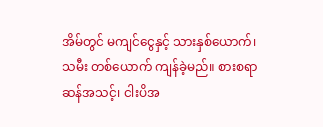အိမ်တွင် မကျင်ငွေနှင့် သားနှစ်ယောက်၊ သမီး တစ်ယောက် ကျန်ခဲ့မည်။ စားစရာ ဆန်အသင့်၊ ငါးပိအ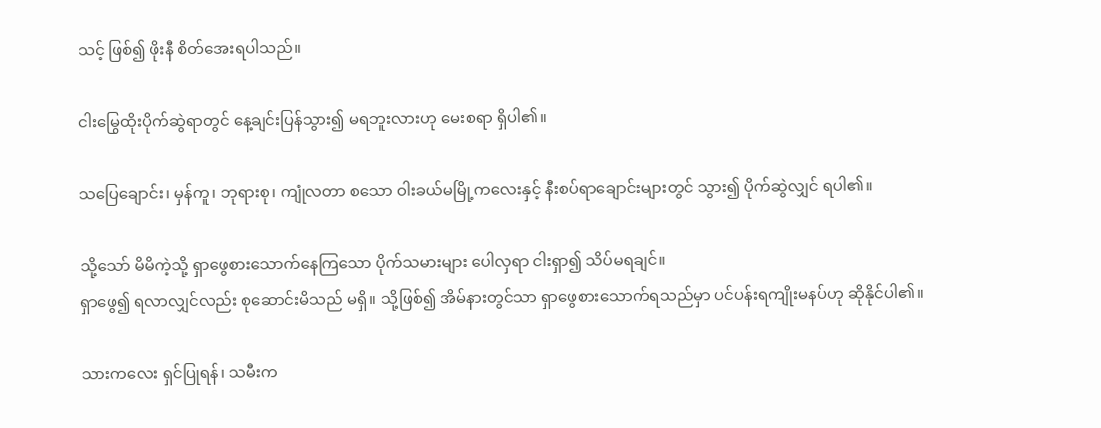သင့် ဖြစ်၍ ဖိုးနီ စိတ်အေးရပါသည်။

ငါးမြွေထိုးပိုက်ဆွဲရာတွင် နေ့ချင်းပြန်သွား၍ မရဘူးလားဟု မေးစရာ ရှိပါ၏။

သပြေချောင်း၊ မှန်ကူ၊ ဘုရားစု၊ ကျုံလတာ စသော ဝါးခယ်မမြို့ကလေးနှင့် နီးစပ်ရာချောင်းများတွင် သွား၍ ပိုက်ဆွဲလျှင် ရပါ၏။

သို့သော် မိမိကဲ့သို့ ရှာဖွေစားသောက်နေကြသော ပိုက်သမားများ ပေါလှရာ ငါးရှာ၍ သိပ်မရချင်။
ရှာဖွေ၍ ရလာလျှင်လည်း စုဆောင်းမိသည် မရှိ။ သို့ဖြစ်၍ အိမ်နားတွင်သာ ရှာဖွေစားသောက်ရသည်မှာ ပင်ပန်းရကျိုးမနပ်ဟု ဆိုနိုင်ပါ၏။

သားကလေး ရှင်ပြုရန်၊ သမီးက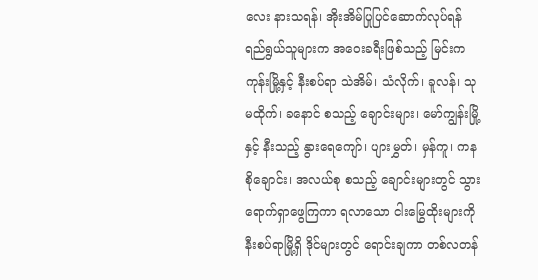လေး နားသရန်၊ အိုးအိမ်ပြုပြင်ဆောက်လုပ်ရန် ရည်ရွယ်သူများက အဝေးခရီးဖြစ်သည့် မြင်းကကုန်းမြို့နှင့် နီးစပ်ရာ သဲအိမ်၊ သံလိုက်၊ ခူလန်၊ သုမထိုက်၊ ခနောင် စသည့် ချောင်းများ၊ မော်ကျွန်းမြို့နှင့် နီးသည့် နွားရေကျော်၊ ပျားမွှတ်၊ မှန်ကူ၊ ကနစိုချောင်း၊ အလယ်စု စသည့် ချောင်းများတွင် သွားရောက်ရှာဖွေကြကာ ရလာသော ငါးမြွေထိုးများကို နီးစပ်ရာမြို့ရှိ ဒိုင်များတွင် ရောင်းချကာ တစ်လတန်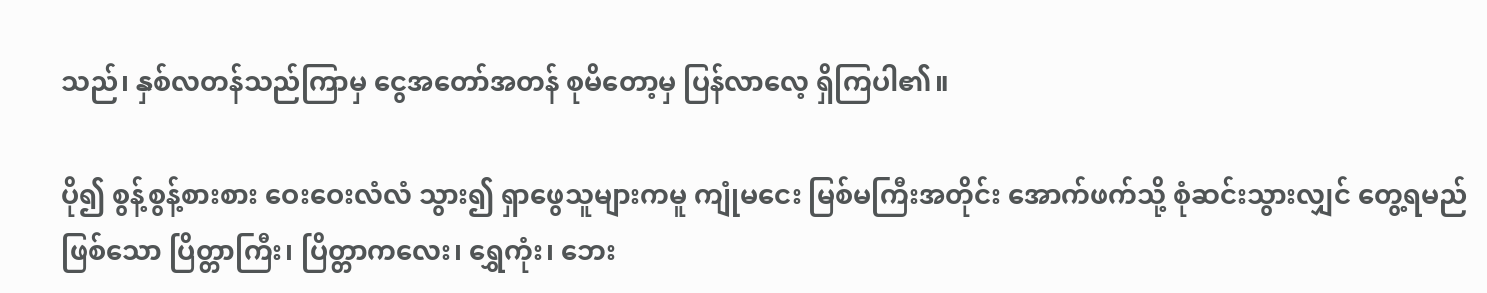သည်၊ နှစ်လတန်သည်ကြာမှ ငွေအတော်အတန် စုမိတော့မှ ပြန်လာလေ့ ရှိကြပါ၏။

ပို၍ စွန့်စွန့်စားစား ဝေးဝေးလံလံ သွား၍ ရှာဖွေသူများကမူ ကျုံမငေး မြစ်မကြီးအတိုင်း အောက်ဖက်သို့ စုံဆင်းသွားလျှင် တွေ့ရမည်ဖြစ်သော ပြိတ္တာကြီး၊ ပြိတ္တာကလေး၊ ရွှေကုံး၊ ဘေး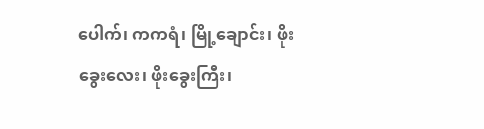ပေါက်၊ ကကရံ၊ မြို့ချောင်း၊ ဖိုးခွေးလေး၊ ဖိုးခွေးကြီး၊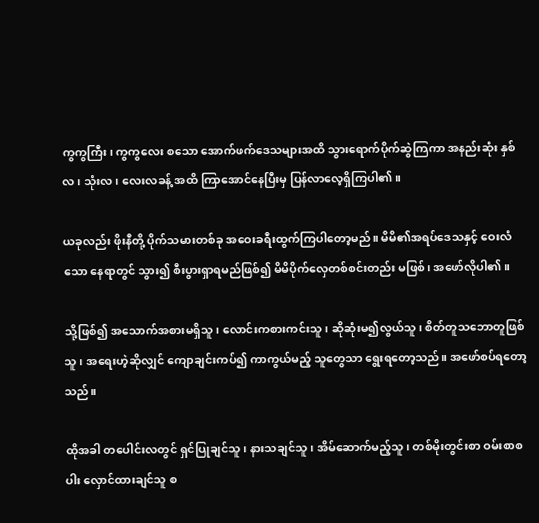ကွကွကြီး၊ ကွကွလေး စသော အောက်ဖက်ဒေသများအထိ သွားရောက်ပိုက်ဆွဲကြကာ အနည်းဆုံး နှစ်လ၊ သုံးလ၊ လေးလခန့် အထိ ကြာအောင်နေပြီးမှ ပြန်လာလေ့ရှိကြပါ၏။

ယခုလည်း ဖိုးနီတို့ ပိုက်သမားတစ်ခု အဝေးခရီးထွက်ကြပါတော့မည်။ မိမိ၏အရပ်ဒေသနှင့် ဝေးလံသော နေရာတွင် သွား၍ စီးပွားရှာရမည်ဖြစ်၍ မိမိပိုက်လှေတစ်စင်းတည်း မဖြစ်၊ အဖော်လိုပါ၏။

သို့ဖြစ်၍ အသောက်အစားမရှိသူ၊ လောင်းကစားကင်းသူ၊ ဆိုဆုံးမ၍လွယ်သူ၊ စိတ်တူသဘောတူဖြစ်သူ၊ အရေးဟဲ့ဆိုလျှင် ကျောချင်းကပ်၍ ကာကွယ်မည့် သူတွေသာ ရွေးရတော့သည်။ အဖော်စပ်ရတော့သည်။

ထိုအခါ တပေါင်းလတွင် ရှင်ပြုချင်သူ၊ နားသချင်သူ၊ အိမ်ဆောက်မည့်သူ၊ တစ်မိုးတွင်းစာ ဝမ်းစာစပါး လှောင်ထားချင်သူ စ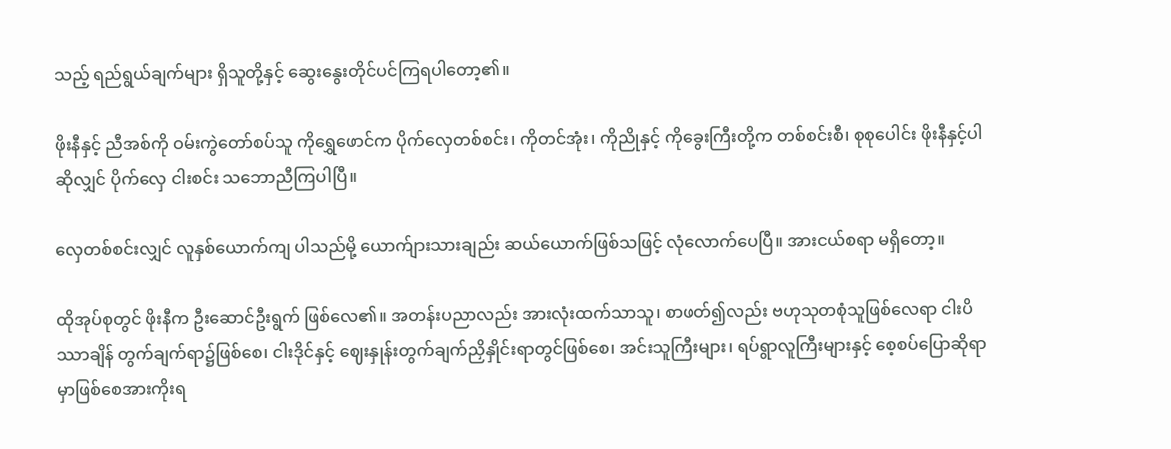သည့် ရည်ရွယ်ချက်များ ရှိသူတို့နှင့် ဆွေးနွေးတိုင်ပင်ကြရပါတော့၏။

ဖိုးနီနှင့် ညီအစ်ကို ဝမ်းကွဲတော်စပ်သူ ကိုရွှေဖောင်က ပိုက်လှေတစ်စင်း၊ ကိုတင်အုံး၊ ကိုညိုနှင့် ကိုခွေးကြီးတို့က တစ်စင်းစီ၊ စုစုပေါင်း ဖိုးနီနှင့်ပါဆိုလျှင် ပိုက်လှေ ငါးစင်း သဘောညီကြပါပြီ။

လှေတစ်စင်းလျှင် လူနှစ်ယောက်ကျ ပါသည်မို့ ယောက်ျားသားချည်း ဆယ်ယောက်ဖြစ်သဖြင့် လုံလောက်ပေပြီ။ အားငယ်စရာ မရှိတော့။

ထိုအုပ်စုတွင် ဖိုးနီက ဦးဆောင်ဦးရွက် ဖြစ်လေ၏။ အတန်းပညာလည်း အားလုံးထက်သာသူ၊ စာဖတ်၍လည်း ဗဟုသုတစုံသူဖြစ်လေရာ ငါးပိဿာချိန် တွက်ချက်ရာ၌ဖြစ်စေ၊ ငါးဒိုင်နှင့် ဈေးနှုန်းတွက်ချက်ညှိနှိုင်းရာတွင်ဖြစ်စေ၊ အင်းသူကြီးများ၊ ရပ်ရွာလူကြီးများနှင့် စေ့စပ်ပြောဆိုရာမှာဖြစ်စေအားကိုးရ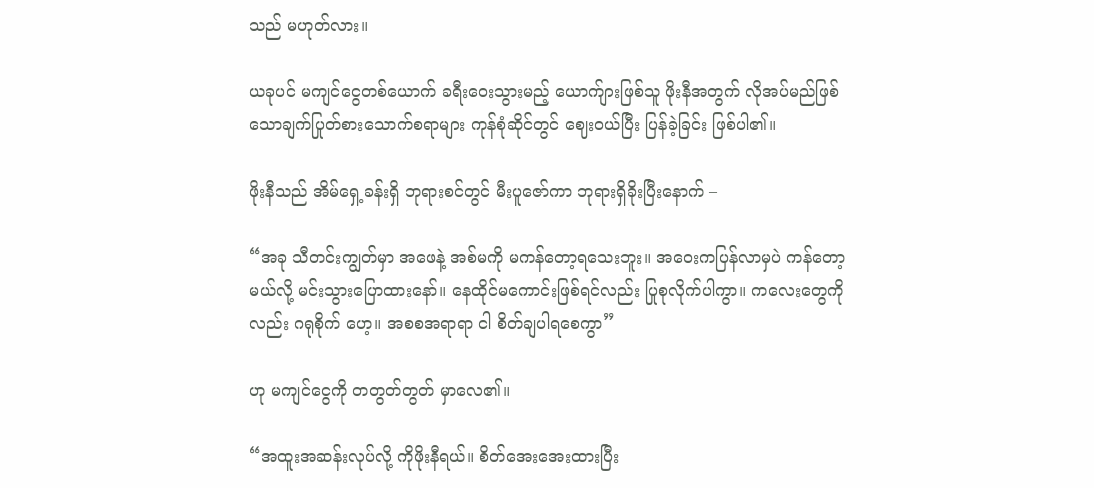သည် မဟုတ်လား။

ယခုပင် မကျင်ငွေတစ်ယောက် ခရီးဝေးသွားမည့် ယောက်ျားဖြစ်သူ ဖိုးနီအတွက် လိုအပ်မည်ဖြစ်သောချက်ပြုတ်စားသောက်စရာများ ကုန်စုံဆိုင်တွင် ဈေးဝယ်ပြီး ပြန်ခဲ့ခြင်း ဖြစ်ပါ၏။

ဖိုးနီသည် အိမ်ရှေ့ခန်းရှိ ဘုရားစင်တွင် မီးပူဇော်ကာ ဘုရားရှိခိုးပြီးနောက် –

“အခု သီတင်းကျွတ်မှာ အဖေနဲ့ အစ်မကို မကန်တော့ရသေးဘူး။ အဝေးကပြန်လာမှပဲ ကန်တော့မယ်လို့ မင်းသွားပြောထားနော်။ နေထိုင်မကောင်းဖြစ်ရင်လည်း ပြုစုလိုက်ပါကွာ။ ကလေးတွေကိုလည်း ဂရုစိုက် ဟေ့။ အစစအရာရာ ငါ စိတ်ချပါရစေကွာ”

ဟု မကျင်ငွေကို တတွတ်တွတ် မှာလေ၏။

“အထူးအဆန်းလုပ်လို့ ကိုဖိုးနီရယ်။ စိတ်အေးအေးထားပြီး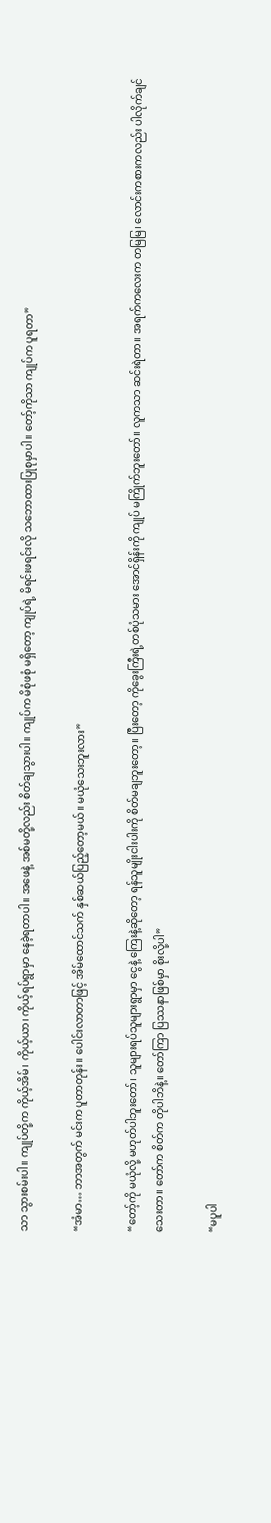သာ သွားစမ်းပါ။ ကျုပ်တို့က ကိုယ့်အိမ်၊ ကိုယ့်ယာ၊ ကိုယ့်ရပ်ရွာမှာ နေခဲ့ရတာပါ။ အဖေနဲ့ အစ်မတို့လည်း စိတ်ချသွားပါ။ ကျုပ်က မိစုံဖစုံ မရှိတော့ ကျုပ်ရဲ့ မိရင်းဖရင်းလို သဘောထားပြုစုမှာပါ။ တော့်ကိုသာ ကျုပ်က ပူရတာ”

“အံမာ… ဘာအတွက် မင်းက ပူတာတုန်း။ ပေါင်းလာတာဖြင့် အိမ်ထောင်သက် နှစ်ဆယ်ပြည့်တော့မယ်။ မယုံသေးဘူးလား”

“တော့်ကို မယုံလို့ မဟုတ်ပါဘူးတော်၊ သူများရပ်သူများရွာမှာ ငွေနဲ့ ကြေးနဲ့ဆိုတော့ ရန်သူမျိုးငါးပါးကို စိတ်မချဘူးတော့။ ပြီးတော့ ကိုခွေးကြီးရဲ့တစ်ပုံသမား အောင်ရှိန်းကို ကျုပ် မကြိုက်ဘူးတော်။ လူကသာ ဆင်းရဲတာ။ အရက်ကလေးက တမြမြ၊ လောင်းကစားကလည်း ပါလိုက်ချင်သေးတာ။ တော်က စိတ်က တိုပါဘိနဲ့။ တော်ကြာ ပြဿနာဖြစ်မှာ စိုးလို့ပါ”

“မပူပါ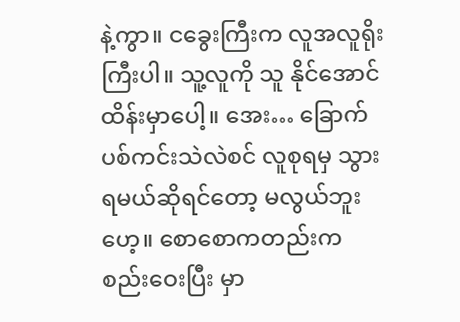နဲ့ကွာ။ ငခွေးကြီးက လူအလူရိုးကြီးပါ။ သူ့လူကို သူ နိုင်အောင်ထိန်းမှာပေါ့။ အေး… ခြောက်ပစ်ကင်းသဲလဲစင် လူစုရမှ သွားရမယ်ဆိုရင်တော့ မလွယ်ဘူးဟေ့။ စောစောကတည်းက စည်းဝေးပြီး မှာ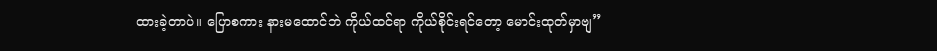ထားခဲ့တာပဲ။ ပြောစကား နားမထောင်ဘဲ ကိုယ်ထင်ရာ ကိုယ်စိုင်းရင်တော့ မောင်းထုတ်မှာဗျ”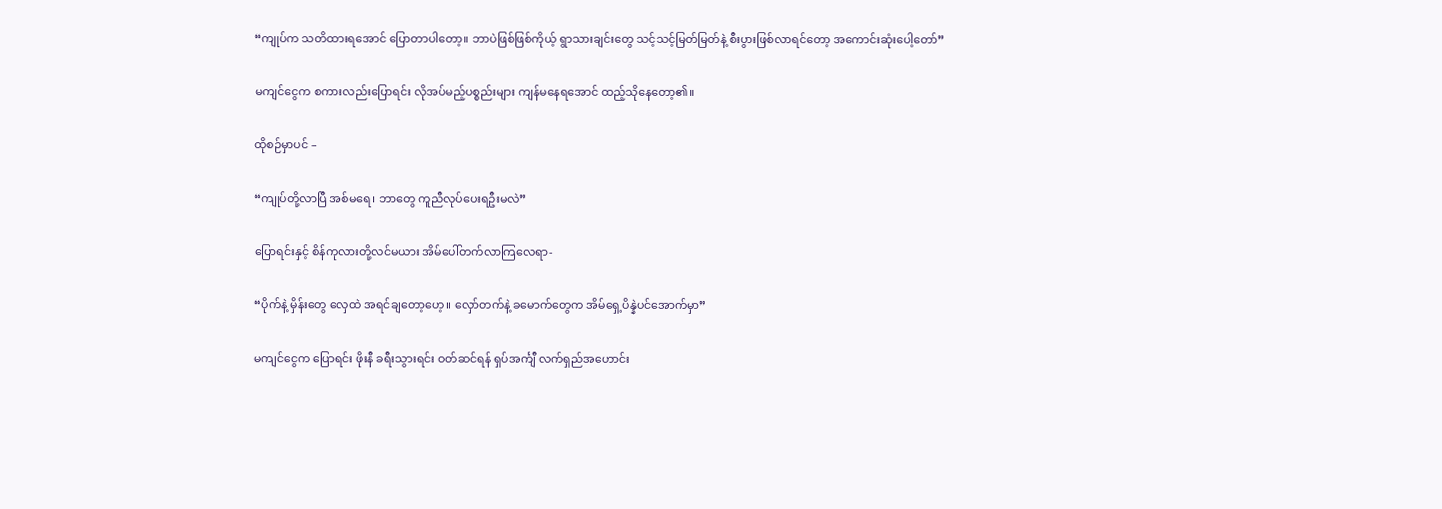“ကျုပ်က သတိထားရအောင် ပြောတာပါတော့။ ဘာပဲဖြစ်ဖြစ်ကိုယ့် ရွာသားချင်းတွေ သင့်သင့်မြတ်မြတ်နဲ့ စီးပွားဖြစ်လာရင်တော့ အကောင်းဆုံးပေါ့တော်”

မကျင်ငွေက စကားလည်းပြောရင်း လိုအပ်မည့်ပစ္စည်းများ ကျန်မနေရအောင် ထည့်သိုနေတော့၏။

ထိုစဉ်မှာပင် –

“ကျုပ်တို့လာပြီ အစ်မရေ၊ ဘာတွေ ကူညီလုပ်ပေးရဦးမလဲ”

ပြောရင်းနှင့် စိန်ကုလားတို့လင်မယား အိမ်ပေါ်တက်လာကြလေရာ-

“ပိုက်နဲ့ မှိန်းတွေ လှေထဲ အရင်ချတော့ဟေ့။ လှော်တက်နဲ့ ခမောက်တွေက အိမ်ရှေ့ပိန္နဲပင်အောက်မှာ”

မကျင်ငွေက ပြောရင်း ဖိုးနီ ခရီးသွားရင်း ဝတ်ဆင်ရန် ရှပ်အင်္ကျီ လက်ရှည်အဟောင်း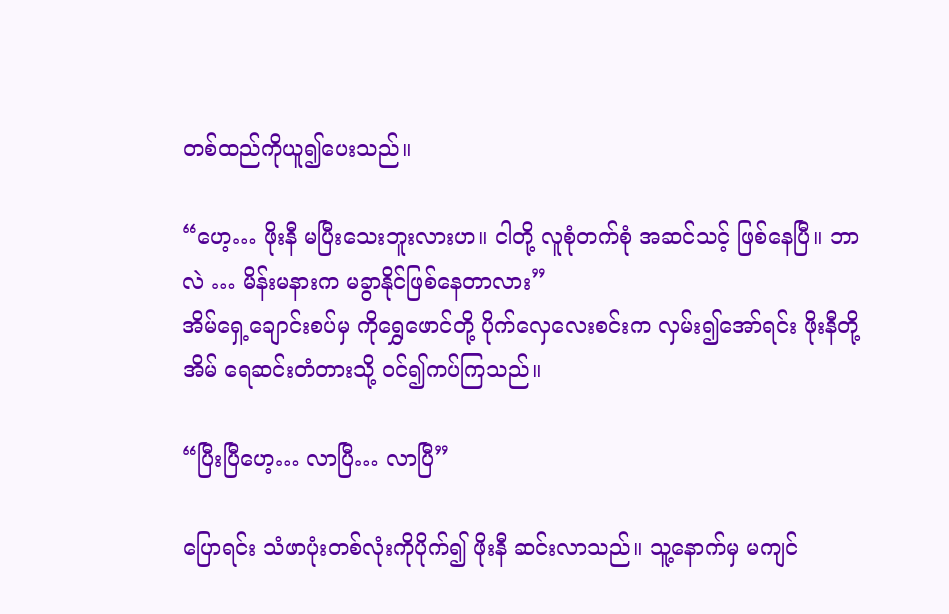တစ်ထည်ကိုယူ၍ပေးသည်။

“ဟေ့… ဖိုးနီ မပြီးသေးဘူးလားဟ။ ငါတို့ လူစုံတက်စုံ အဆင်သင့် ဖြစ်နေပြီ။ ဘာလဲ … မိန်းမနားက မခွာနိုင်ဖြစ်နေတာလား”
အိမ်ရှေ့ချောင်းစပ်မှ ကိုရွှေဖောင်တို့ ပိုက်လှေလေးစင်းက လှမ်း၍အော်ရင်း ဖိုးနီတို့အိမ် ရေဆင်းတံတားသို့ ဝင်၍ကပ်ကြသည်။

“ပြီးပြီဟေ့… လာပြီ… လာပြီ”

ပြောရင်း သံဖာပုံးတစ်လုံးကိုပိုက်၍ ဖိုးနီ ဆင်းလာသည်။ သူ့နောက်မှ မကျင်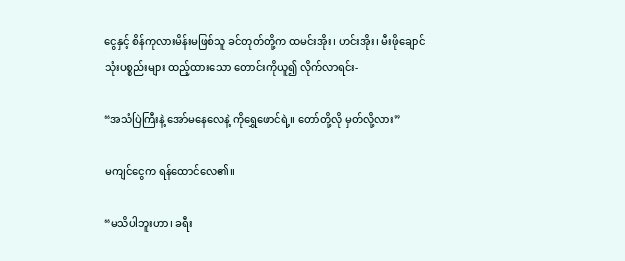ငွေနှင့် စိန်ကုလားမိန်းမဖြစ်သူ ခင်တုတ်တို့က ထမင်းအိုး၊ ဟင်းအိုး၊ မီးဖိုချောင်သုံးပစ္စည်းများ ထည့်ထားသော တောင်းကိုယူ၍ လိုက်လာရင်း-

“အသံပြဲကြီးနဲ့ အော်မနေလေနဲ့ ကိုရွှေဖောင်ရဲ့။ တော်တို့လို မှတ်လို့လား”

မကျင်ငွေက ရန်ထောင်လေ၏။

“မသိပါဘူးဟာ၊ ခရီး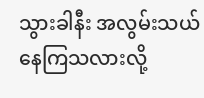သွားခါနီး အလွမ်းသယ်နေကြသလားလို့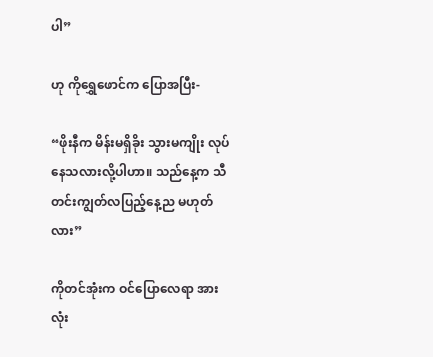ပါ”

ဟု ကိုရွှေဖောင်က ပြောအပြီး-

“ဖိုးနီက မိန်းမရှိခိုး သွားမကျိုး လုပ်နေသလားလို့ပါဟာ။ သည်နေ့က သီတင်းကျွတ်လပြည့်နေ့ည မဟုတ်လား”

ကိုတင်အုံးက ဝင်ပြောလေရာ အားလုံး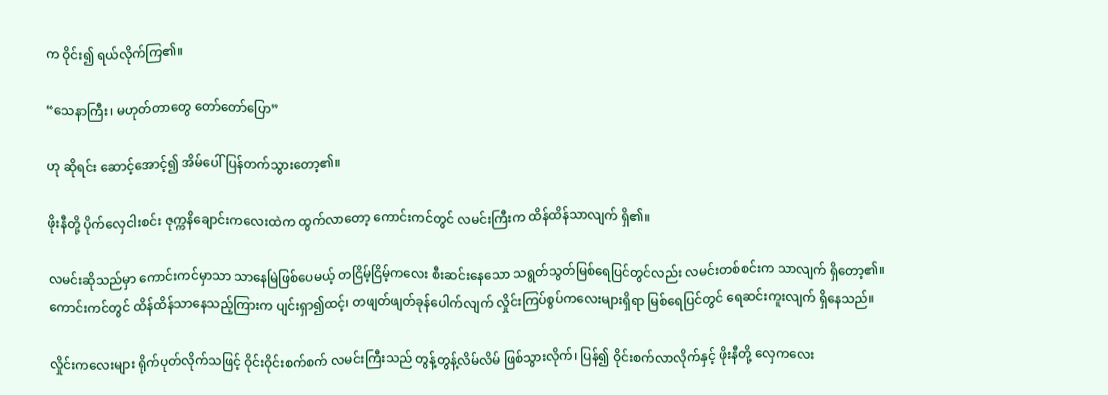က ဝိုင်း၍ ရယ်လိုက်ကြ၏။

“သေနာကြီး၊ မဟုတ်တာတွေ တော်တော်ပြော”

ဟု ဆိုရင်း ဆောင့်အောင့်၍ အိမ်ပေါ်ပြန်တက်သွားတော့၏။

ဖိုးနီတို့ ပိုက်လှေငါးစင်း ဇုက္ကနိချောင်းကလေးထဲက ထွက်လာတော့ ကောင်းကင်တွင် လမင်းကြီးက ထိန်ထိန်သာလျက် ရှိ၏။

လမင်းဆိုသည်မှာ ကောင်းကင်မှာသာ သာနေမြဲဖြစ်ပေမယ့် တငြိမ့်ငြိမ့်ကလေး စီးဆင်းနေသော သရွတ်သွတ်မြစ်ရေပြင်တွင်လည်း လမင်းတစ်စင်းက သာလျက် ရှိတော့၏။ ကောင်းကင်တွင် ထိန်ထိန်သာနေသည့်ကြားက ပျင်းရှာ၍ထင့်၊ တဖျတ်ဖျတ်ခုန်ပေါက်လျက် လှိုင်းကြပ်စွပ်ကလေးများရှိရာ မြစ်ရေပြင်တွင် ရေဆင်းကူးလျက် ရှိနေသည်။

လှိုင်းကလေးများ ရိုက်ပုတ်လိုက်သဖြင့် ဝိုင်းဝိုင်းစက်စက် လမင်းကြီးသည် တွန့်တွန့်လိမ်လိမ် ဖြစ်သွားလိုက်၊ ပြန်၍ ဝိုင်းစက်လာလိုက်နှင့် ဖိုးနီတို့ လှေကလေး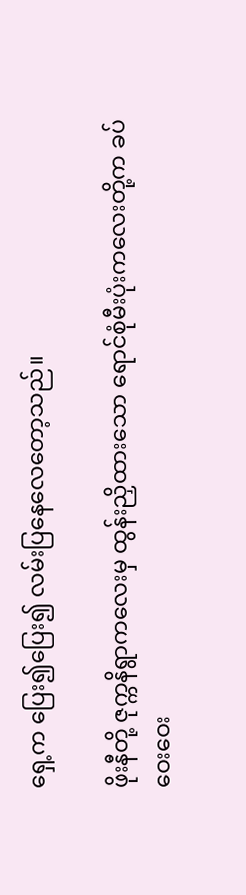ရှေ့က ပြေး၍ပြေး၍ လမ်းပြနေလေတော့သည်။

ဖိုးနီတို့ ဇုက္ကနိရွာကလေးမှ ထွန်းညှိထားသော ရောင်စုံမီးပုံးကလေးတို့က ခပ်ဝေးဝေး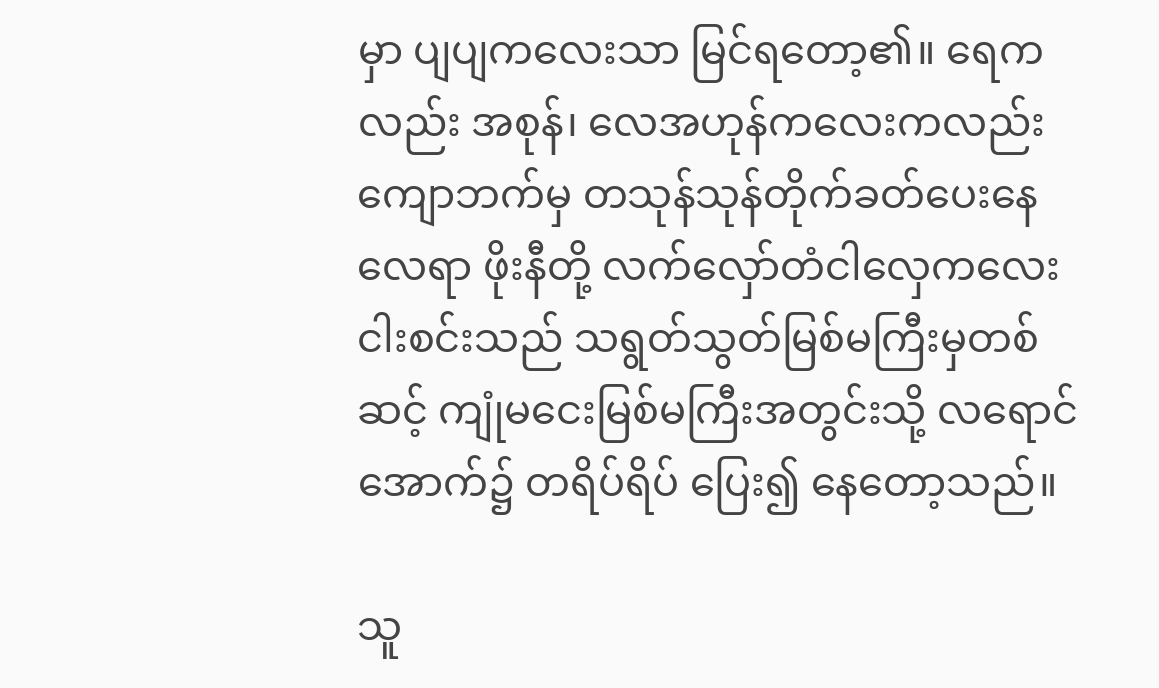မှာ ပျပျကလေးသာ မြင်ရတော့၏။ ရေကလည်း အစုန်၊ လေအဟုန်ကလေးကလည်း ကျောဘက်မှ တသုန်သုန်တိုက်ခတ်ပေးနေလေရာ ဖိုးနီတို့ လက်လှော်တံငါလှေကလေး ငါးစင်းသည် သရွတ်သွတ်မြစ်မကြီးမှတစ်ဆင့် ကျုံမငေးမြစ်မကြီးအတွင်းသို့ လရောင်အောက်၌ တရိပ်ရိပ် ပြေး၍ နေတော့သည်။

သူ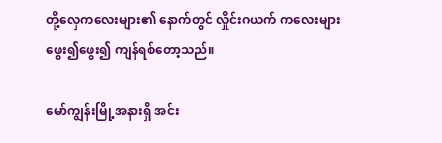တို့လှေကလေးများ၏ နောက်တွင် လှိုင်းဂယက် ကလေးများ ဖွေး၍ဖွေး၍ ကျန်ရစ်တော့သည်။

မော်ကျွန်းမြို့အနားရှိ အင်း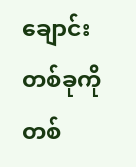ချောင်းတစ်ခုကို တစ်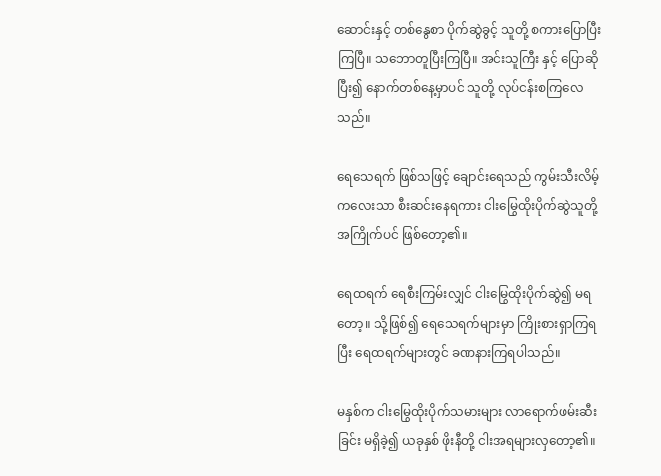ဆောင်းနှင့် တစ်နွေစာ ပိုက်ဆွဲခွင့် သူတို့ စကားပြောပြီးကြပြီ။ သဘောတူပြီးကြပြီ။ အင်းသူကြီး နှင့် ပြောဆိုပြီး၍ နောက်တစ်နေ့မှာပင် သူတို့ လုပ်ငန်းစကြလေသည်။

ရေသေရက် ဖြစ်သဖြင့် ချောင်းရေသည် ကွမ်းသီးလိမ့်ကလေးသာ စီးဆင်းနေရကား ငါးမြွေထိုးပိုက်ဆွဲသူတို့အကြိုက်ပင် ဖြစ်တော့၏။

ရေထရက် ရေစီးကြမ်းလျှင် ငါးမြွေထိုးပိုက်ဆွဲ၍ မရတော့။ သို့ဖြစ်၍ ရေသေရက်များမှာ ကြိုးစားရှာကြရပြီး ရေထရက်များတွင် ခဏနားကြရပါသည်။

မနှစ်က ငါးမြွေထိုးပိုက်သမားများ လာရောက်ဖမ်းဆီးခြင်း မရှိခဲ့၍ ယခုနှစ် ဖိုးနီတို့ ငါးအရများလှတော့၏။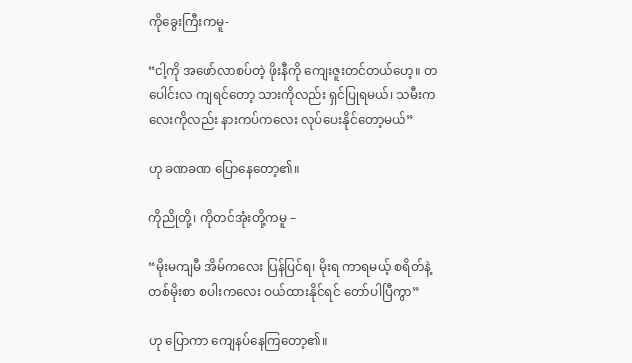ကိုခွေးကြီးကမူ-

“ငါ့ကို အဖော်လာစပ်တဲ့ ဖိုးနီကို ကျေးဇူးတင်တယ်ဟေ့။ တပေါင်းလ ကျရင်တော့ သားကိုလည်း ရှင်ပြုရမယ်၊ သမီးကလေးကိုလည်း နားကပ်ကလေး လုပ်ပေးနိုင်တော့မယ်”

ဟု ခဏခဏ ပြောနေတော့၏။

ကိုညိုတို့၊ ကိုတင်အုံးတို့ကမူ –

“မိုးမကျမီ အိမ်ကလေး ပြန်ပြင်ရ၊ မိုးရ ကာရမယ့် စရိတ်နဲ့ တစ်မိုးစာ စပါးကလေး ဝယ်ထားနိုင်ရင် တော်ပါပြီကွာ”

ဟု ပြောကာ ကျေနပ်နေကြတော့၏။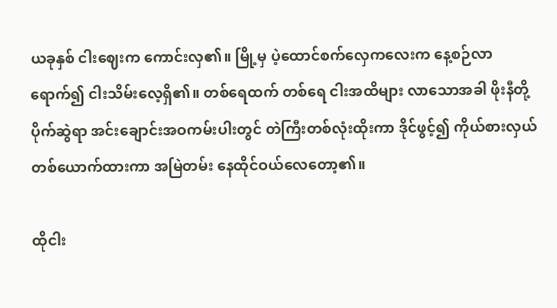ယခုနှစ် ငါးဈေးက ကောင်းလှ၏။ မြို့မှ ပဲ့ထောင်စက်လှေကလေးက နေ့စဉ်လာရောက်၍ ငါးသိမ်းလေ့ရှိ၏။ တစ်ရေထက် တစ်ရေ ငါးအထိများ လာသောအခါ ဖိုးနီတို့ ပိုက်ဆွဲရာ အင်းချောင်းအဝကမ်းပါးတွင် တဲကြီးတစ်လုံးထိုးကာ ဒိုင်ဖွင့်၍ ကိုယ်စားလှယ်တစ်ယောက်ထားကာ အမြဲတမ်း နေထိုင်ဝယ်လေတော့၏။

ထိုငါး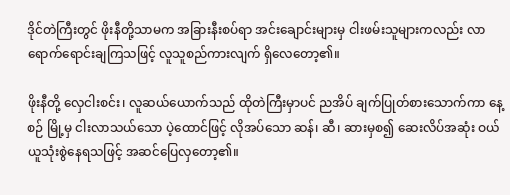ဒိုင်တဲကြီးတွင် ဖိုးနီတို့သာမက အခြားနီးစပ်ရာ အင်းချောင်းများမှ ငါးဖမ်းသူများကလည်း လာရောက်ရောင်းချကြသဖြင့် လူသူစည်ကားလျက် ရှိလေတော့၏။

ဖိုးနီတို့ လှေငါးစင်း၊ လူဆယ်ယောက်သည် ထိုတဲကြီးမှာပင် ညအိပ် ချက်ပြုတ်စားသောက်ကာ နေ့စဉ် မြို့မှ ငါးလာသယ်သော ပဲ့ထောင်ဖြင့် လိုအပ်သော ဆန်၊ ဆီ၊ ဆားမှစ၍ ဆေးလိပ်အဆုံး ဝယ်ယူသုံးစွဲနေရသဖြင့် အဆင်ပြေလှတော့၏။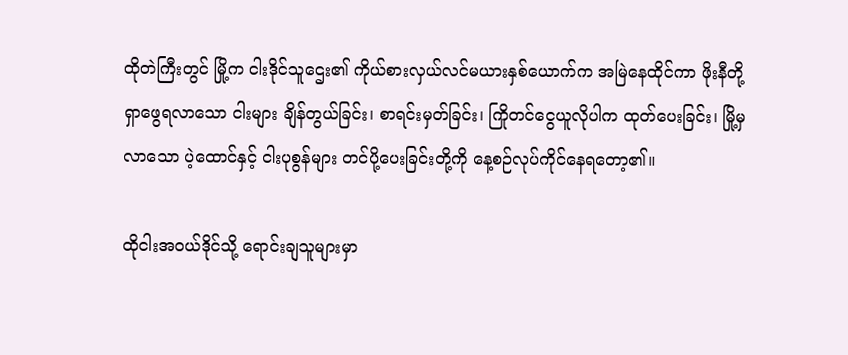ထိုတဲကြီးတွင် မြို့က ငါးဒိုင်သူဌေး၏ ကိုယ်စားလှယ်လင်မယားနှစ်ယောက်က အမြဲနေထိုင်ကာ ဖိုးနီတို့ ရှာဖွေရလာသော ငါးများ ချိန်တွယ်ခြင်း၊ စာရင်းမှတ်ခြင်း၊ ကြိုတင်ငွေယူလိုပါက ထုတ်ပေးခြင်း၊ မြို့မှလာသော ပဲ့ထောင်နှင့် ငါးပုစွန်များ တင်ပို့ပေးခြင်းတို့ကို နေ့စဉ်လုပ်ကိုင်နေရတော့၏။

ထိုငါးအဝယ်ဒိုင်သို့ ရောင်းချသူများမှာ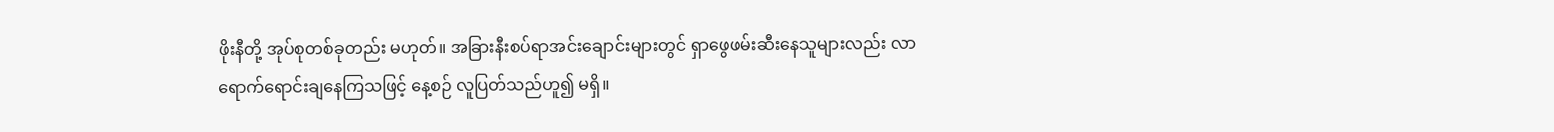ဖိုးနီတို့ အုပ်စုတစ်ခုတည်း မဟုတ်။ အခြားနီးစပ်ရာအင်းချောင်းများတွင် ရှာဖွေဖမ်းဆီးနေသူများလည်း လာရောက်ရောင်းချနေကြသဖြင့် နေ့စဉ် လူပြတ်သည်ဟူ၍ မရှိ။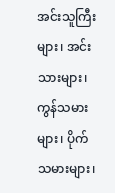အင်းသူကြီးများ၊ အင်းသားများ၊ ကွန်သမားများ၊ ပိုက်သမားများ၊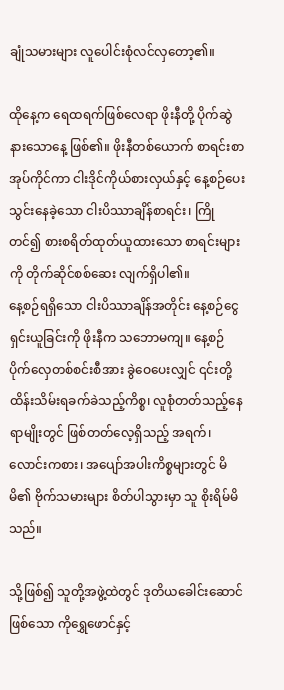ချုံသမားများ လူပေါင်းစုံလင်လှတော့၏။

ထိုနေ့က ရေထရက်ဖြစ်လေရာ ဖိုးနီတို့ ပိုက်ဆွဲနားသောနေ့ ဖြစ်၏။ ဖိုးနီတစ်ယောက် စာရင်းစာအုပ်ကိုင်ကာ ငါးဒိုင်ကိုယ်စားလှယ်နှင့် နေ့စဉ်ပေးသွင်းနေခဲ့သော ငါးပိဿာချိန်စာရင်း၊ ကြိုတင်၍ စားစရိတ်ထုတ်ယူထားသော စာရင်းများကို တိုက်ဆိုင်စစ်ဆေး လျက်ရှိပါ၏။
နေ့စဉ်ရရှိသော ငါးပိဿာချိန်အတိုင်း နေ့စဉ်ငွေရှင်းယူခြင်းကို ဖိုးနီက သဘောမကျ။ နေ့စဉ် ပိုက်လှေတစ်စင်းစီအား ခွဲဝေပေးလျှင် ၎င်းတို့ ထိန်းသိမ်းရခက်ခဲသည့်ကိစ္စ၊ လူစုံတတ်သည့်နေရာမျိုးတွင် ဖြစ်တတ်လေ့ရှိသည့် အရက်၊ လောင်းကစား၊ အပျော်အပါးကိစ္စများတွင် မိမိ၏ ဗိုက်သမားများ စိတ်ပါသွားမှာ သူ စိုးရိမ်မိသည်။

သို့ဖြစ်၍ သူတို့အဖွဲ့ထဲတွင် ဒုတိယခေါင်းဆောင်ဖြစ်သော ကိုရွှေဖောင်နှင့်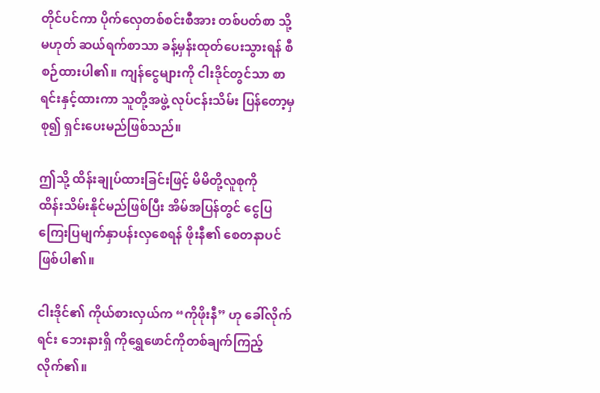တိုင်ပင်ကာ ပိုက်လှေတစ်စင်းစီအား တစ်ပတ်စာ သို့မဟုတ် ဆယ်ရက်စာသာ ခန့်မှန်းထုတ်ပေးသွားရန် စီစဉ်ထားပါ၏။ ကျန်ငွေများကို ငါးဒိုင်တွင်သာ စာရင်းနှင့်ထားကာ သူတို့အဖွဲ့ လုပ်ငန်းသိမ်း ပြန်တော့မှ စု၍ ရှင်းပေးမည်ဖြစ်သည်။

ဤသို့ ထိန်းချုပ်ထားခြင်းဖြင့် မိမိတို့လူစုကို
ထိန်းသိမ်းနိုင်မည်ဖြစ်ပြီး အိမ်အပြန်တွင် ငွေပြကြေးပြမျက်နှာပန်းလှစေရန် ဖိုးနီ၏ စေတနာပင် ဖြစ်ပါ၏။

ငါးဒိုင်၏ ကိုယ်စားလှယ်က “ကိုဖိုးနီ” ဟု ခေါ်လိုက်ရင်း ဘေးနားရှိ ကိုရွှေဖောင်ကိုတစ်ချက်ကြည့်လိုက်၏။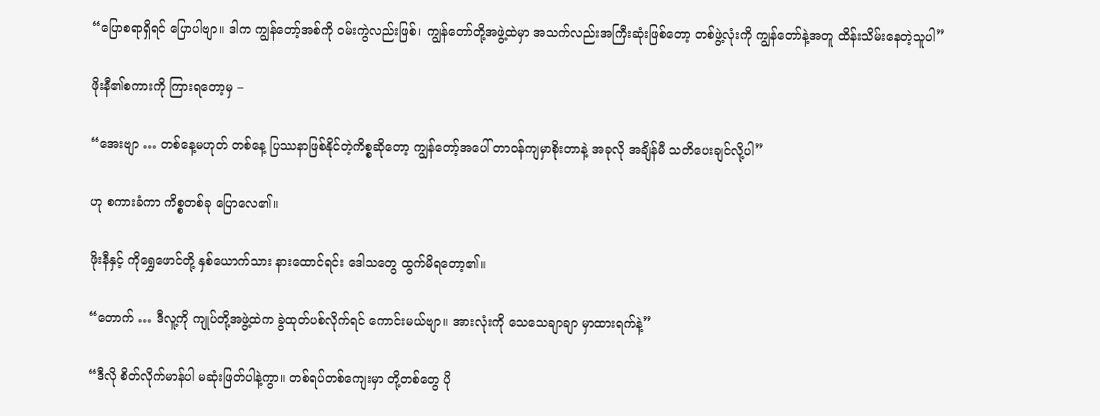“ပြောစရာရှိရင် ပြောပါဗျာ။ ဒါက ကျွန်တော့်အစ်ကို ဝမ်းကွဲလည်းဖြစ်၊ ကျွန်တော်တို့အဖွဲ့ထဲမှာ အသက်လည်းအကြီးဆုံးဖြစ်တော့ တစ်ဖွဲ့လုံးကို ကျွန်တော်နဲ့အတူ ထိန်းသိမ်းနေတဲ့သူပါ”

ဖိုးနီ၏စကားကို ကြားရတော့မှ –

“အေးဗျာ … တစ်နေ့မဟုတ် တစ်နေ့ ပြဿနာဖြစ်နိုင်တဲ့ကိစ္စဆိုတော့ ကျွန်တော့်အပေါ် တာဝန်ကျမှာစိုးတာနဲ့ အခုလို အချိန်မီ သတိပေးချင်လို့ပါ”

ဟု စကားခံကာ ကိစ္စတစ်ခု ပြောလေ၏။

ဖိုးနီနှင့် ကိုရွှေဖောင်တို့ နှစ်ယောက်သား နားထောင်ရင်း ဒေါသတွေ ထွက်မိရတော့၏။

“တောက် … ဒီလူ့ကို ကျုပ်တို့အဖွဲ့ထဲက ခွဲထုတ်ပစ်လိုက်ရင် ကောင်းမယ်ဗျာ။ အားလုံးကို သေသေချာချာ မှာထားရက်နဲ့”

“ဒီလို စိတ်လိုက်မာန်ပါ မဆုံးဖြတ်ပါနဲ့ကွာ။ တစ်ရပ်တစ်ကျေးမှာ တို့တစ်တွေ ပို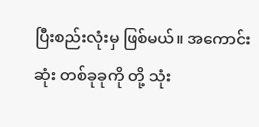ပြီးစည်းလုံးမှ ဖြစ်မယ်။ အကောင်းဆုံး တစ်ခုခုကို တို့ သုံး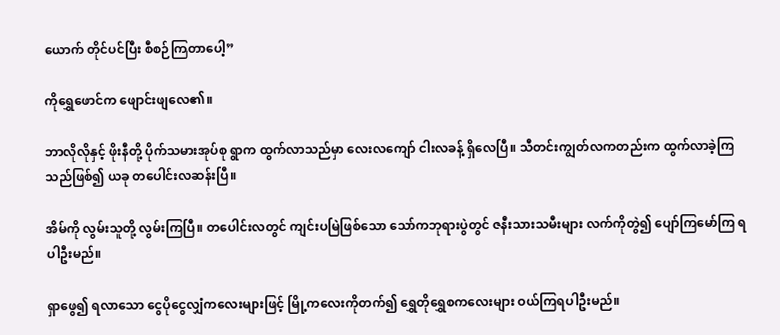ယောက် တိုင်ပင်ပြီး စီစဉ်ကြတာပေါ့”

ကိုရွှေဖောင်က ဖျောင်းဖျလေ၏။

ဘာလိုလိုနှင့် ဖိုးနီတို့ ပိုက်သမားအုပ်စု ရွာက ထွက်လာသည်မှာ လေးလကျော် ငါးလခန့် ရှိလေပြီ။ သီတင်းကျွတ်လကတည်းက ထွက်လာခဲ့ကြသည်ဖြစ်၍ ယခု တပေါင်းလဆန်းပြီ။

အိမ်ကို လွမ်းသူတို့ လွမ်းကြပြီ။ တပေါင်းလတွင် ကျင်းပမြဲဖြစ်သော သော်ကဘုရားပွဲတွင် ဇနီးသားသမီးများ လက်ကိုတွဲ၍ ပျော်ကြမော်ကြ ရပါဦးမည်။

ရှာဖွေ၍ ရလာသော ငွေပိုငွေလျှံကလေးများဖြင့် မြို့ကလေးကိုတက်၍ ရွှေတိုရွှေစကလေးများ ဝယ်ကြရပါဦးမည်။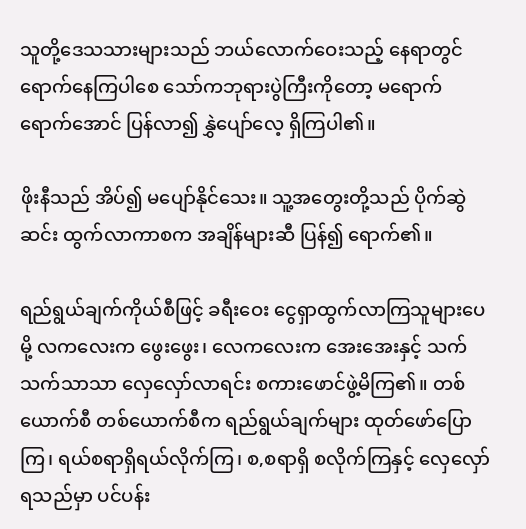သူတို့ဒေသသားများသည် ဘယ်လောက်ဝေးသည့် နေရာတွင် ရောက်နေကြပါစေ သော်ကဘုရားပွဲကြီးကိုတော့ မရောက် ရောက်အောင် ပြန်လာ၍ နွှဲပျော်လေ့ ရှိကြပါ၏။

ဖိုးနီသည် အိပ်၍ မပျော်နိုင်သေး။ သူ့အတွေးတို့သည် ပိုက်ဆွဲဆင်း ထွက်လာကာစက အချိန်များဆီ ပြန်၍ ရောက်၏။

ရည်ရွယ်ချက်ကိုယ်စီဖြင့် ခရီးဝေး ငွေရှာထွက်လာကြသူများပေမို့ လကလေးက ဖွေးဖွေး၊ လေကလေးက အေးအေးနှင့် သက်သက်သာသာ လှေလှော်လာရင်း စကားဖောင်ဖွဲ့မိကြ၏။ တစ်ယောက်စီ တစ်ယောက်စီက ရည်ရွယ်ချက်များ ထုတ်ဖော်ပြောကြ၊ ရယ်စရာရှိရယ်လိုက်ကြ၊ စ,စရာရှိ စလိုက်ကြနှင့် လှေလှော်ရသည်မှာ ပင်ပန်း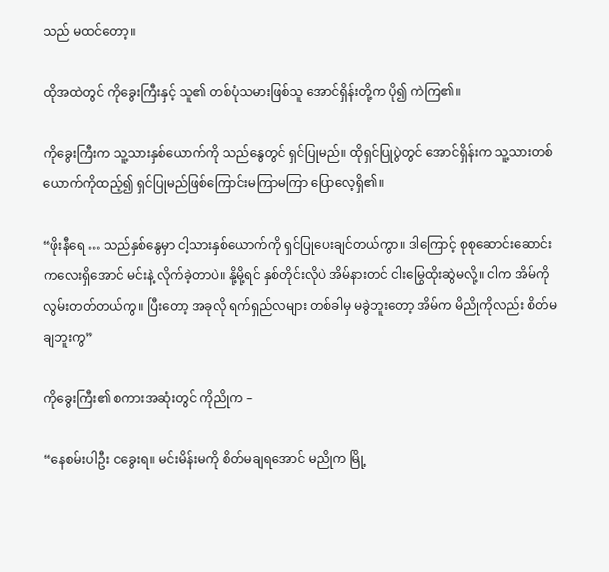သည် မထင်တော့။

ထိုအထဲတွင် ကိုခွေးကြီးနှင့် သူ၏ တစ်ပုံသမားဖြစ်သူ အောင်ရှိန်းတို့က ပို၍ ကဲကြ၏။

ကိုခွေးကြီးက သူ့သားနှစ်ယောက်ကို သည်နွေတွင် ရှင်ပြုမည်။ ထိုရှင်ပြုပွဲတွင် အောင်ရှိန်းက သူ့သားတစ်ယောက်ကိုထည့်၍ ရှင်ပြုမည်ဖြစ်ကြောင်းမကြာမကြာ ပြောလေ့ရှိ၏။

“ဖိုးနီရေ … သည်နှစ်နွေမှာ ငါ့သားနှစ်ယောက်ကို ရှင်ပြုပေးချင်တယ်ကွာ။ ဒါကြောင့် စုစုဆောင်းဆောင်းကလေးရှိအောင် မင်းနဲ့ လိုက်ခဲ့တာပဲ။ နို့မို့ရင် နှစ်တိုင်းလိုပဲ အိမ်နားတင် ငါးမြွေထိုးဆွဲမလို့။ ငါက အိမ်ကို လွမ်းတတ်တယ်ကွ။ ပြီးတော့ အခုလို ရက်ရှည်လများ တစ်ခါမှ မခွဲဘူးတော့ အိမ်က မိညိုကိုလည်း စိတ်မချဘူးကွ”

ကိုခွေးကြီး၏ စကားအဆုံးတွင် ကိုညိုက –

“နေစမ်းပါဦး ငခွေးရ။ မင်းမိန်းမကို စိတ်မချရအောင် မညိုက မြို့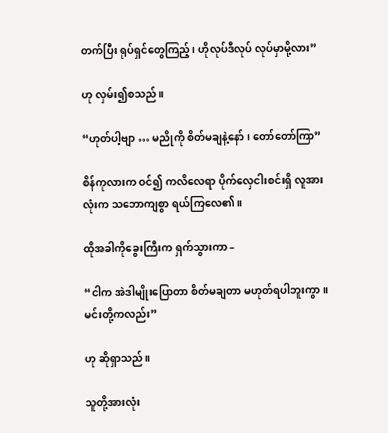တက်ပြီး ရုပ်ရှင်တွေကြည့်၊ ဟိုလုပ်ဒီလုပ် လုပ်မှာမို့လား”

ဟု လှမ်း၍စသည်။

“ဟုတ်ပါ့ဗျာ … မညိုကို စိတ်မချနဲ့နော်၊ တော်တော်ကြာ”

စိန်ကုလားက ဝင်၍ ကလိလေရာ ပိုက်လှေငါးစင်းရှိ လူအားလုံးက သဘောကျစွာ ရယ်ကြလေ၏။

ထိုအခါကိုခွေးကြီးက ရှက်သွားကာ –

“ငါက အဲဒါမျိုးပြောတာ စိတ်မချတာ မဟုတ်ရပါဘူးကွာ။ မင်းတို့ကလည်း”

ဟု ဆိုရှာသည်။

သူတို့အားလုံး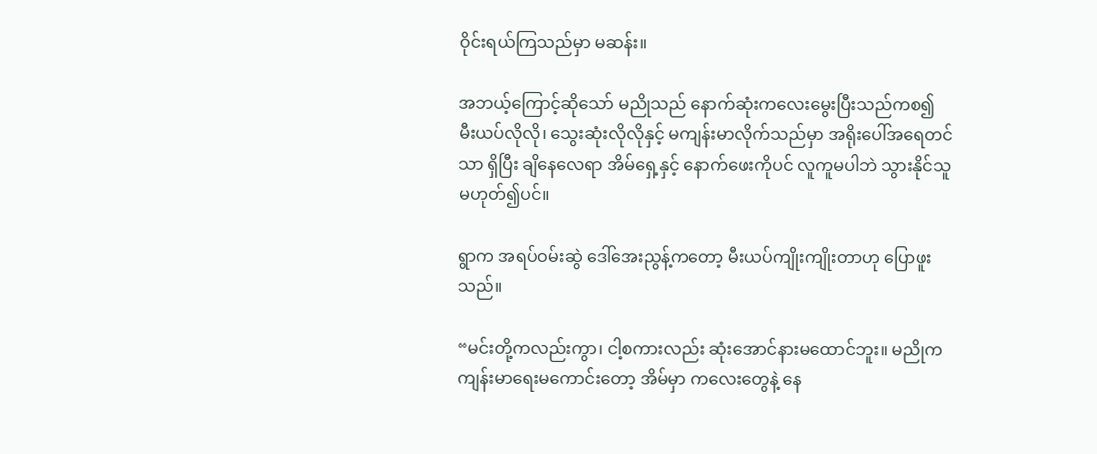ဝိုင်းရယ်ကြသည်မှာ မဆန်း။

အဘယ့်ကြောင့်ဆိုသော် မညိုသည် နောက်ဆုံးကလေးမွေးပြီးသည်ကစ၍ မီးယပ်လိုလို၊ သွေးဆုံးလိုလိုနှင့် မကျန်းမာလိုက်သည်မှာ အရိုးပေါ်အရေတင်သာ ရှိပြီး ချိနေလေရာ အိမ်ရှေ့နှင့် နောက်ဖေးကိုပင် လူကူမပါဘဲ သွားနိုင်သူ မဟုတ်၍ပင်။

ရွာက အရပ်ဝမ်းဆွဲ ဒေါ်အေးညွန့်ကတော့ မီးယပ်ကျိုးကျိုးတာဟု ပြောဖူးသည်။

“မင်းတို့ကလည်းကွာ၊ ငါ့စကားလည်း ဆုံးအောင်နားမထောင်ဘူး။ မညိုက ကျန်းမာရေးမကောင်းတော့ အိမ်မှာ ကလေးတွေနဲ့ နေ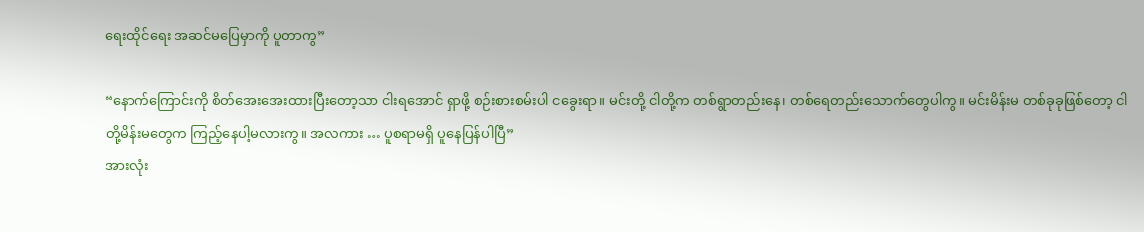ရေးထိုင်ရေး အဆင်မပြေမှာကို ပူတာကွ”

“နောက်ကြောင်းကို စိတ်အေးအေးထားပြီးတော့သာ ငါးရအောင် ရှာဖို့ စဉ်းစားစမ်းပါ ငခွေးရာ။ မင်းတို့ ငါတို့က တစ်ရွာတည်းနေ၊ တစ်ရေတည်းသောက်တွေပါကွ။ မင်းမိန်းမ တစ်ခုခုဖြစ်တော့ ငါတို့မိန်းမတွေက ကြည့်နေပါ့မလားကွ။ အလကား … ပူစရာမရှိ ပူနေပြန်ပါပြီ”
အားလုံး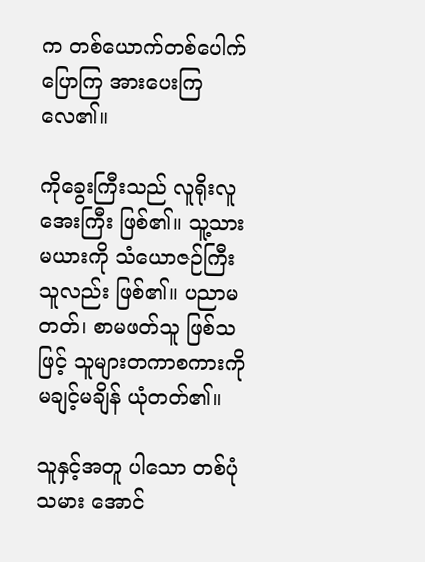က တစ်ယောက်တစ်ပေါက် ပြောကြ အားပေးကြလေ၏။

ကိုခွေးကြီးသည် လူရိုးလူအေးကြီး ဖြစ်၏။ သူ့သားမယားကို သံယောဇဉ်ကြီးသူလည်း ဖြစ်၏။ ပညာမတတ်၊ စာမဖတ်သူ ဖြစ်သဖြင့် သူများတကာစကားကို မချင့်မချိန် ယုံတတ်၏။

သူနှင့်အတူ ပါသော တစ်ပုံသမား အောင်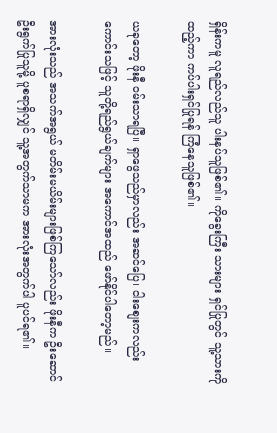ရှိန်းကမူ လူရည်လည်သူ ပါးနပ်သူဖြစ်၏။ ကိုခွေးကြီး သားများ ရှင်ပြုတွင် သူ့သားကိုထည့်ကာ ကပ်ပါးရှင်ပြုရန် ကြံနေသူဖြစ်၏။

ယခုတော့ ဖိုးနီ ဝမ်းသာရပြီ။ ရှာဖွေသည်မှာလည်း အဆင်ပြေ၊ ငါးစျေးကလည်း ကောင်းသဖြင့် သူတို့ရည်ရွယ်ချက်များ အကောင်အထည် ဖော်နိုင်ပါတော့မည်။

အားလုံးသည် အသက်အရွယ် မတိမ်းမယိမ်းများဖြစ်ကြသော်လည်း ဖိုးနီက ဦးဆောင်ဦးရွက်ပြုသူမို့ ပူစရာရှိလျှင် သူ့အတွက်သာမက အားလုံးအတွက်ပါ ပူပင်ရ၏။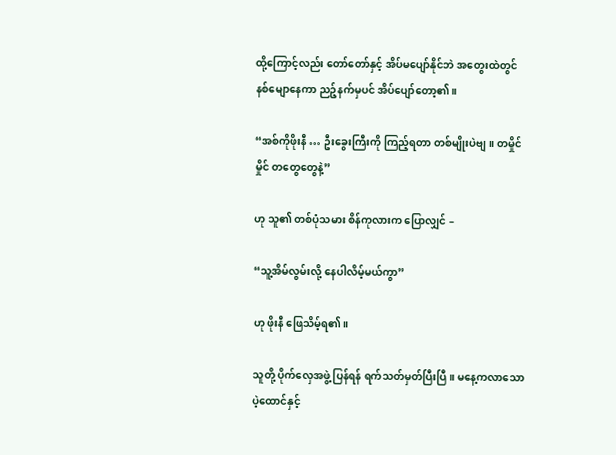ထို့ကြောင့်လည်း တော်တော်နှင့် အိပ်မပျော်နိုင်ဘဲ အတွေးထဲတွင် နစ်မျောနေကာ ညဉ့်နက်မှပင် အိပ်ပျော်တော့၏။

“အစ်ကိုဖိုးနီ … ဦးခွေးကြီးကို ကြည့်ရတာ တစ်မျိုးပဲဗျ။ တမှိုင်မှိုင် တတွေတွေနဲ့”

ဟု သူ၏ တစ်ပုံသမား စိန်ကုလားက ပြောလျှင် –

“သူ့အိမ်လွမ်းလို့ နေပါလိမ့်မယ်ကွာ”

ဟု ဖိုးနီ ဖြေသိမ့်ရ၏။

သူတို့ ပိုက်လှေအဖွဲ့ ပြန်ရန် ရက်သတ်မှတ်ပြီးပြီ။ မနေ့ကလာသော ပဲ့ထောင်နှင့်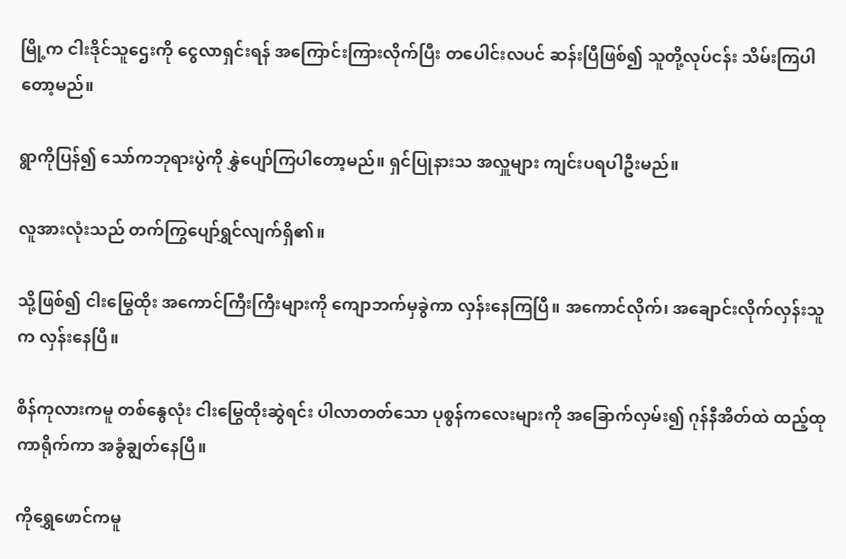မြို့က ငါးဒိုင်သူဌေးကို ငွေလာရှင်းရန် အကြောင်းကြားလိုက်ပြီး တပေါင်းလပင် ဆန်းပြီဖြစ်၍ သူတို့လုပ်ငန်း သိမ်းကြပါတော့မည်။

ရွာကိုပြန်၍ သော်ကဘုရားပွဲကို နွှဲပျော်ကြပါတော့မည်။ ရှင်ပြုနားသ အလှူများ ကျင်းပရပါဦးမည်။

လူအားလုံးသည် တက်ကြွပျော်ရွှင်လျက်ရှိ၏။

သို့ဖြစ်၍ ငါးမြွေထိုး အကောင်ကြီးကြီးများကို ကျောဘက်မှခွဲကာ လှန်းနေကြပြီ။ အကောင်လိုက်၊ အချောင်းလိုက်လှန်းသူက လှန်းနေပြီ။

စိန်ကုလားကမူ တစ်နွေလုံး ငါးမြွေထိုးဆွဲရင်း ပါလာတတ်သော ပုစွန်ကလေးများကို အခြောက်လှမ်း၍ ဂုန်နီအိတ်ထဲ ထည့်ထုကာရိုက်ကာ အခွံချွတ်နေပြီ။

ကိုရွှေဖောင်ကမူ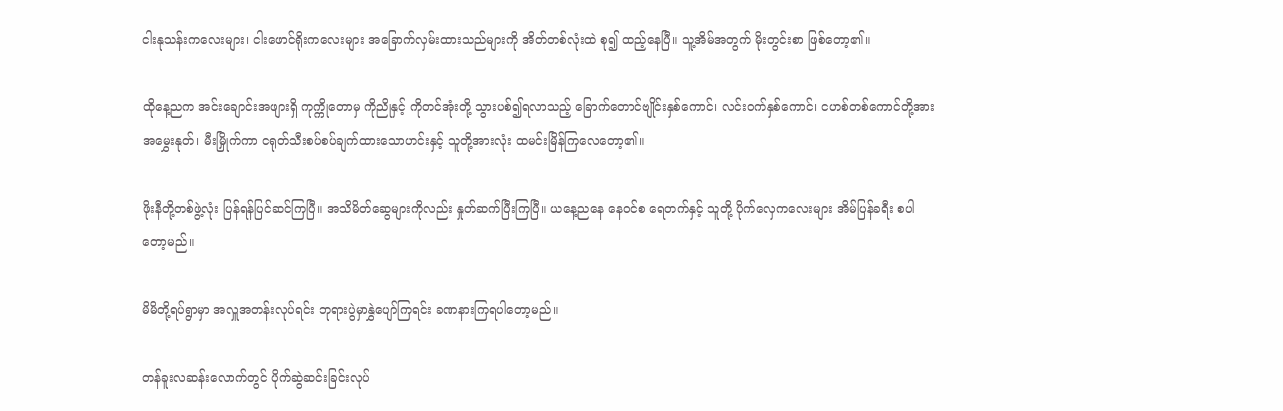ငါးနုသန်းကလေးများ၊ ငါးဖောင်ရိုးကလေးများ အခြောက်လှမ်းထားသည်များကို အိတ်တစ်လုံးထဲ စု၍ ထည့်နေပြီ။ သူ့အိမ်အတွက် မိုးတွင်းစာ ဖြစ်တော့၏။

ထိုနေ့ညက အင်းချောင်းအဖျားရှိ ကုက္ကိုတောမှ ကိုညိုနှင့် ကိုတင်အုံးတို့ သွားပစ်၍ရလာသည့် ခြောက်တောင်ဗျိုင်းနှစ်ကောင်၊ လင်းဝက်နှစ်ကောင်၊ ငဟစ်တစ်ကောင်တို့အား အမွှေးနုတ်၊ မီးမြှိုက်ကာ ငရုတ်သီးစပ်စပ်ချက်ထားသောဟင်းနှင့် သူတို့အားလုံး ထမင်းမြိန်ကြလေတော့၏။

ဖိုးနီတို့တစ်ဖွဲ့လုံး ပြန်ရန်ပြင်ဆင်ကြပြီ။ အသိမိတ်ဆွေများကိုလည်း နှုတ်ဆက်ပြီးကြပြီ။ ယနေ့ညနေ နေဝင်စ ရေတက်နှင့် သူတို့ ပိုက်လှေကလေးများ အိမ်ပြန်ခရီး စပါတော့မည်။

မိမိတို့ရပ်ရွာမှာ အလှူအတန်းလုပ်ရင်း ဘုရားပွဲမှာနွှဲပျော်ကြရင်း ခဏနားကြရပါတော့မည်။

တန်ခူးလဆန်းလောက်တွင် ပိုက်ဆွဲဆင်းခြင်းလုပ်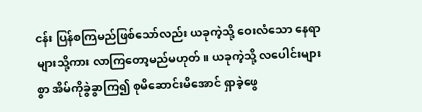ငန်း ပြန်စကြမည်ဖြစ်သော်လည်း ယခုကဲ့သို့ ဝေးလံသော နေရာများသို့ကား လာကြတော့မည်မဟုတ်။ ယခုကဲ့သို့ လပေါင်းများစွာ အိမ်ကိုခွဲခွာကြ၍ စုမိဆောင်းမိအောင် ရှာခဲ့ဖွေ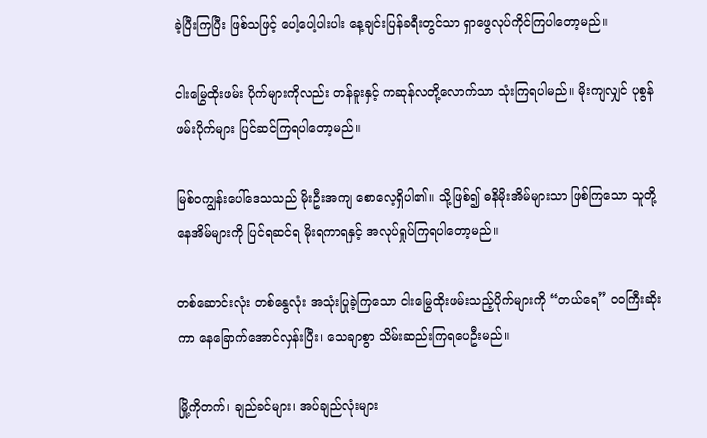ခဲ့ပြီးကြပြီး ဖြစ်သဖြင့် ပေါ့ပေါ့ပါးပါး နေ့ချင်းပြန်ခရီးတွင်သာ ရှာဖွေလုပ်ကိုင်ကြပါတော့မည်။

ငါးမြွေထိုးဖမ်း ပိုက်များကိုလည်း တန်ခူးနှင့် ကဆုန်လတို့လောက်သာ သုံးကြရပါမည်။ မိုးကျလျှင် ပုစွန်ဖမ်းပိုက်များ ပြင်ဆင်ကြရပါတော့မည်။

မြစ်ဝကျွန်းပေါ်ဒေသသည် မိုးဦးအကျ စောလေ့ရှိပါ၏။ သို့ဖြစ်၍ ဓနိမိုးအိမ်များသာ ဖြစ်ကြသော သူတို့နေအိမ်များကို ပြင်ရဆင်ရ မိုးရကာရနှင့် အလုပ်ရှုပ်ကြရပါတော့မည်။

တစ်ဆောင်းလုံး တစ်နွေလုံး အသုံးပြုခဲ့ကြသော ငါးမြွေထိုးဖမ်းသည့်ပိုက်များကို “တယ်ရေ” ဝဝကြီးဆိုးကာ နေခြောက်အောင်လှန်းပြီး၊ သေချာစွာ သိမ်းဆည်းကြရပေဦးမည်။

မြို့ကိုတက်၊ ချည်ခင်များ၊ အပ်ချည်လုံးများ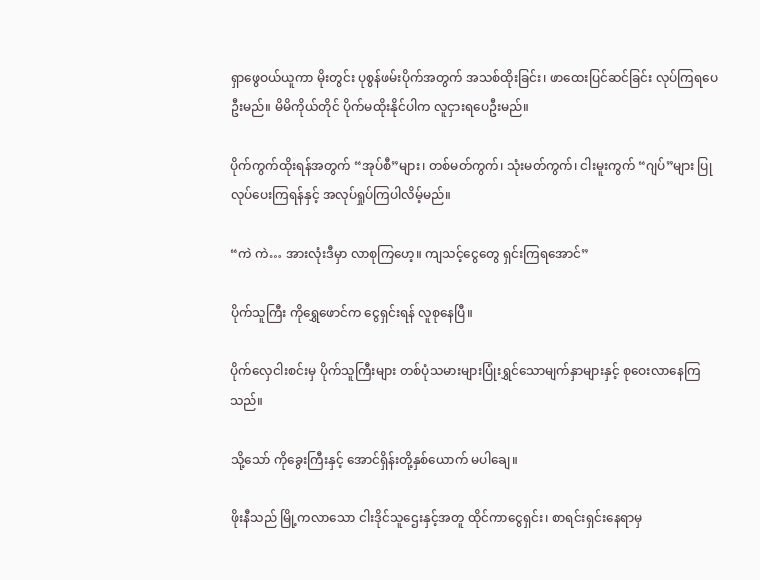ရှာဖွေဝယ်ယူကာ မိုးတွင်း ပုစွန်ဖမ်းပိုက်အတွက် အသစ်ထိုးခြင်း၊ ဖာထေးပြင်ဆင်ခြင်း လုပ်ကြရပေဦးမည်။ မိမိကိုယ်တိုင် ပိုက်မထိုးနိုင်ပါက လူငှားရပေဦးမည်။

ပိုက်ကွက်ထိုးရန်အတွက် “အုပ်စီ”များ၊ တစ်မတ်ကွက်၊ သုံးမတ်ကွက်၊ ငါးမူးကွက် “ဂျပ်”များ ပြုလုပ်ပေးကြရန်နှင့် အလုပ်ရှုပ်ကြပါလိမ့်မည်။

“ကဲ ကဲ… အားလုံးဒီမှာ လာစုကြဟေ့။ ကျသင့်ငွေတွေ ရှင်းကြရအောင်”

ပိုက်သူကြီး ကိုရွှေဖောင်က ငွေရှင်းရန် လူစုနေပြီ။

ပိုက်လှေငါးစင်းမှ ပိုက်သူကြီးများ တစ်ပုံသမားများပြုံးရွှင်သောမျက်နှာများနှင့် စုဝေးလာနေကြသည်။

သို့သော် ကိုခွေးကြီးနှင့် အောင်ရှိန်းတို့နှစ်ယောက် မပါချေ။

ဖိုးနီသည် မြို့ကလာသော ငါးဒိုင်သူဌေးနှင့်အတူ ထိုင်ကာငွေရှင်း၊ စာရင်းရှင်းနေရာမှ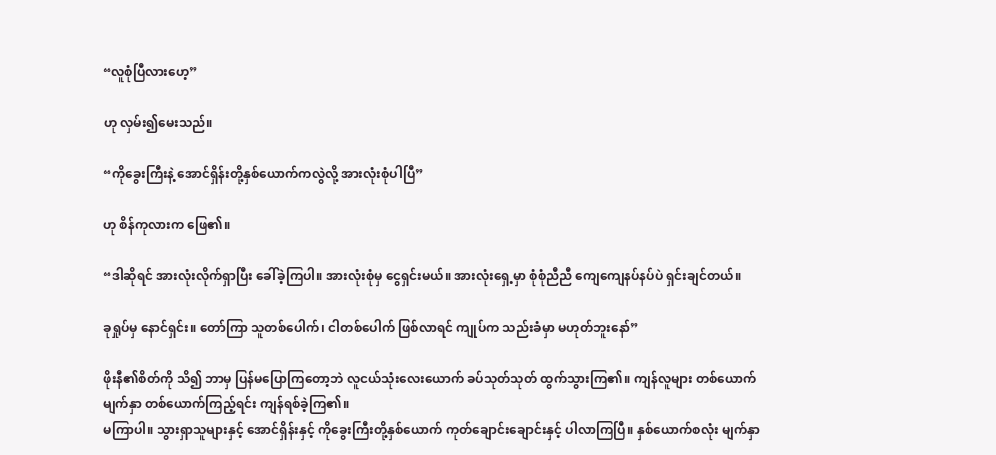“လူစုံပြီလားဟေ့”

ဟု လှမ်း၍မေးသည်။

“ကိုခွေးကြီးနဲ့ အောင်ရှိန်းတို့နှစ်ယောက်ကလွဲလို့ အားလုံးစုံပါပြီ”

ဟု စိန်ကုလားက ဖြေ၏။

“ဒါဆိုရင် အားလုံးလိုက်ရှာပြီး ခေါ်ခဲ့ကြပါ။ အားလုံးစုံမှ ငွေရှင်းမယ်။ အားလုံးရှေ့မှာ စုံစုံညီညီ ကျေကျေနပ်နပ်ပဲ ရှင်းချင်တယ်။

ခုရှုပ်မှ နောင်ရှင်း။ တော်ကြာ သူတစ်ပေါက်၊ ငါတစ်ပေါက် ဖြစ်လာရင် ကျုပ်က သည်းခံမှာ မဟုတ်ဘူးနော်”

ဖိုးနီ၏စိတ်ကို သိ၍ ဘာမှ ပြန်မပြောကြတော့ဘဲ လူငယ်သုံးလေးယောက် ခပ်သုတ်သုတ် ထွက်သွားကြ၏။ ကျန်လူများ တစ်ယောက်မျက်နှာ တစ်ယောက်ကြည့်ရင်း ကျန်ရစ်ခဲ့ကြ၏။
မကြာပါ။ သွားရှာသူများနှင့် အောင်ရှိန်းနှင့် ကိုခွေးကြီးတို့နှစ်ယောက် ကုတ်ချောင်းချောင်းနှင့် ပါလာကြပြီ။ နှစ်ယောက်စလုံး မျက်နှာ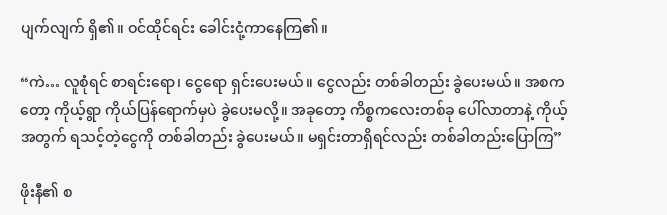ပျက်လျက် ရှိ၏။ ဝင်ထိုင်ရင်း ခေါင်းငုံ့ကာနေကြ၏။

“ကဲ… လူစုံရင် စာရင်းရော၊ ငွေရော ရှင်းပေးမယ်။ ငွေလည်း တစ်ခါတည်း ခွဲပေးမယ်။ အစကတော့ ကိုယ့်ရွာ ကိုယ်ပြန်ရောက်မှပဲ ခွဲပေးမလို့။ အခုတော့ ကိစ္စကလေးတစ်ခု ပေါ်လာတာနဲ့ ကိုယ့်အတွက် ရသင့်တဲ့ငွေကို တစ်ခါတည်း ခွဲပေးမယ်။ မရှင်းတာရှိရင်လည်း တစ်ခါတည်းပြောကြ”

ဖိုးနီ၏ စ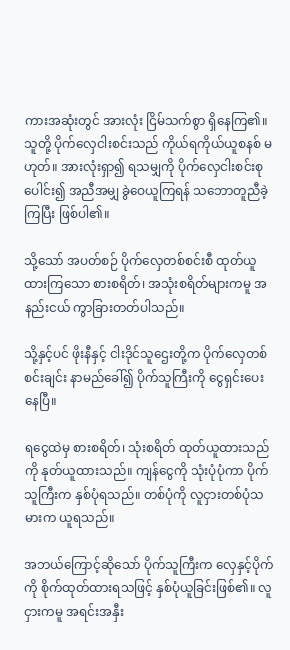ကားအဆုံးတွင် အားလုံး ငြိမ်သက်စွာ ရှိနေကြ၏။ သူတို့ ပိုက်လှေငါးစင်းသည် ကိုယ်ရကိုယ်ယူစနစ် မဟုတ်။ အားလုံးရှာ၍ ရသမျှကို ပိုက်လှေငါးစင်းစုပေါင်း၍ အညီအမျှ ခွဲဝေယူကြရန် သဘောတူညီခဲ့ကြပြီး ဖြစ်ပါ၏။

သို့သော် အပတ်စဉ် ပိုက်လှေတစ်စင်းစီ ထုတ်ယူထားကြသော စားစရိတ်၊ အသုံးစရိတ်များကမူ အနည်းငယ် ကွာခြားတတ်ပါသည်။

သို့နှင့်ပင် ဖိုးနီနှင့် ငါးဒိုင်သူဌေးတို့က ပိုက်လှေတစ်စင်းချင်း နာမည်ခေါ်၍ ပိုက်သူကြီးကို ငွေရှင်းပေးနေပြီ။

ရငွေထဲမှ စားစရိတ်၊ သုံးစရိတ် ထုတ်ယူထားသည်ကို နုတ်ယူထားသည်။ ကျန်ငွေကို သုံးပုံပုံကာ ပိုက်သူကြီးက နှစ်ပုံရသည်။ တစ်ပုံကို လူငှားတစ်ပုံသမားက ယူရသည်။

အဘယ်ကြောင့်ဆိုသော် ပိုက်သူကြီးက လှေနှင့်ပိုက်ကို စိုက်ထုတ်ထားရသဖြင့် နှစ်ပုံယူခြင်းဖြစ်၏။ လူငှားကမူ အရင်းအနှီး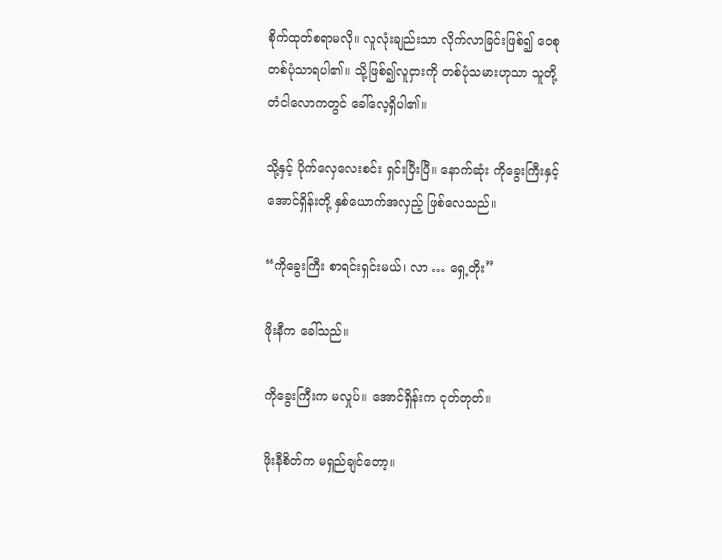စိုက်ထုတ်စရာမလို။ လူလုံးချည်းသာ လိုက်လာခြင်းဖြစ်၍ ဝေစုတစ်ပုံသာရပါ၏။ သို့ဖြစ်၍လူငှားကို တစ်ပုံသမားဟုသာ သူတို့တံငါလောကတွင် ခေါ်လေ့ရှိပါ၏။

သို့နှင့် ပိုက်လှေလေးစင်း ရှင်းပြီးပြီ။ နောက်ဆုံး ကိုခွေးကြီးနှင့် အောင်ရှိန်းတို့ နှစ်ယောက်အလှည့် ဖြစ်လေသည်။

“ကိုခွေးကြီး စာရင်းရှင်းမယ်၊ လာ … ရှေ့တိုး”

ဖိုးနီက ခေါ်သည်။

ကိုခွေးကြီးက မလှုပ်။ အောင်ရှိန်းက ငုတ်တုတ်။

ဖိုးနီစိတ်က မရှည်ချင်တော့။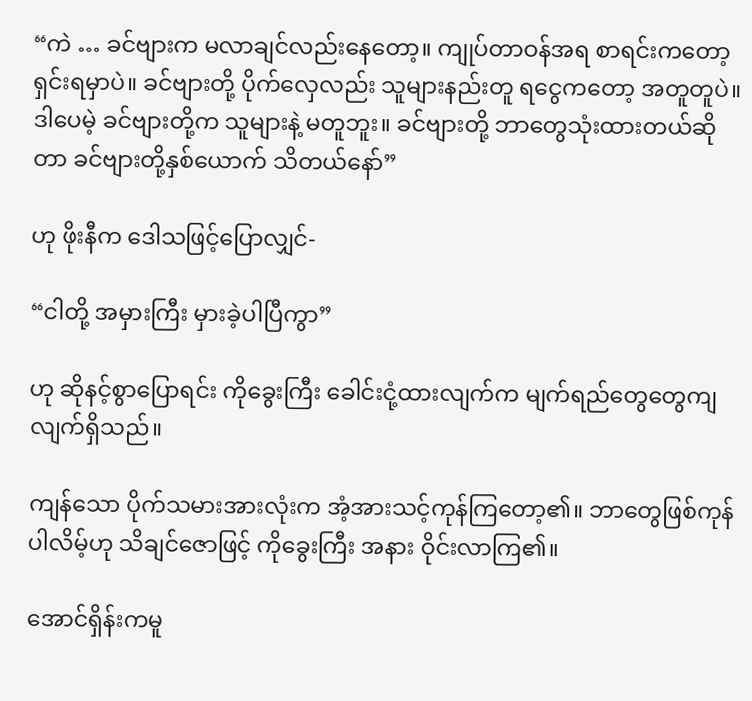“ကဲ … ခင်ဗျားက မလာချင်လည်းနေတော့။ ကျုပ်တာဝန်အရ စာရင်းကတော့ ရှင်းရမှာပဲ။ ခင်ဗျားတို့ ပိုက်လှေလည်း သူများနည်းတူ ရငွေကတော့ အတူတူပဲ။ ဒါပေမဲ့ ခင်ဗျားတို့က သူများနဲ့ မတူဘူး။ ခင်ဗျားတို့ ဘာတွေသုံးထားတယ်ဆိုတာ ခင်ဗျားတို့နှစ်ယောက် သိတယ်နော်”

ဟု ဖိုးနီက ဒေါသဖြင့်ပြောလျှင်-

“ငါတို့ အမှားကြီး မှားခဲ့ပါပြီကွာ”

ဟု ဆိုနင့်စွာပြောရင်း ကိုခွေးကြီး ခေါင်းငုံ့ထားလျက်က မျက်ရည်တွေတွေကျလျက်ရှိသည်။

ကျန်သော ပိုက်သမားအားလုံးက အံ့အားသင့်ကုန်ကြတော့၏။ ဘာတွေဖြစ်ကုန်ပါလိမ့်ဟု သိချင်ဇောဖြင့် ကိုခွေးကြီး အနား ဝိုင်းလာကြ၏။

အောင်ရှိန်းကမူ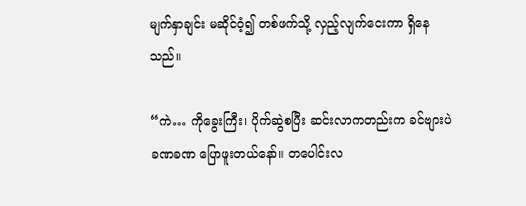မျက်နှာချင်း မဆိုင်ဝံ့၍ တစ်ဖက်သို့ လှည့်လျက်ငေးကာ ရှိနေသည်။

“ကဲ… ကိုခွေးကြီး၊ ပိုက်ဆွဲစပြီး ဆင်းလာကတည်းက ခင်ဗျားပဲ ခဏခဏ ပြောဖူးတယ်နော်။ တပေါင်းလ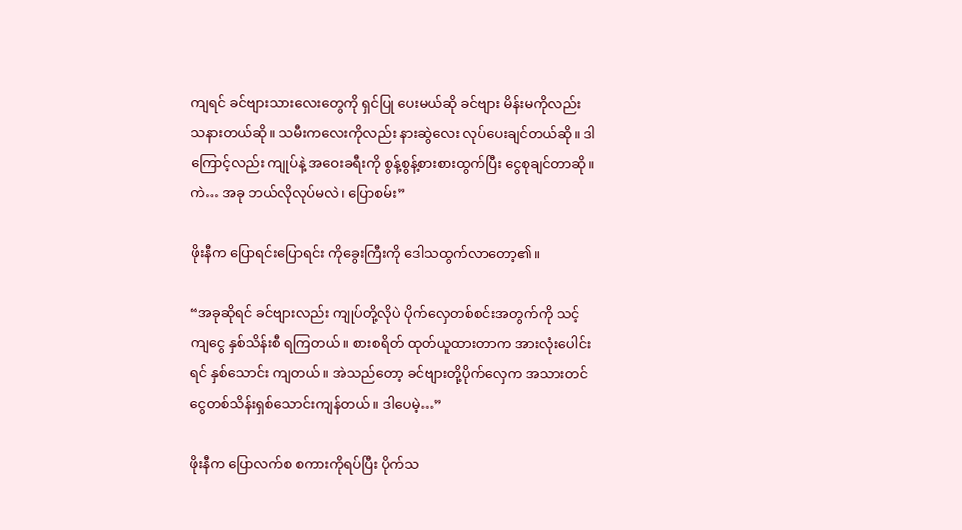ကျရင် ခင်ဗျားသားလေးတွေကို ရှင်ပြု ပေးမယ်ဆို ခင်ဗျား မိန်းမကိုလည်း သနားတယ်ဆို။ သမီးကလေးကိုလည်း နားဆွဲလေး လုပ်ပေးချင်တယ်ဆို။ ဒါကြောင့်လည်း ကျုပ်နဲ့ အဝေးခရီးကို စွန့်စွန့်စားစားထွက်ပြီး ငွေစုချင်တာဆို။ ကဲ… အခု ဘယ်လိုလုပ်မလဲ၊ ပြောစမ်း”

ဖိုးနီက ပြောရင်းပြောရင်း ကိုခွေးကြီးကို ဒေါသထွက်လာတော့၏။

“အခုဆိုရင် ခင်ဗျားလည်း ကျုပ်တို့လိုပဲ ပိုက်လှေတစ်စင်းအတွက်ကို သင့်ကျငွေ နှစ်သိန်းစီ ရကြတယ်။ စားစရိတ် ထုတ်ယူထားတာက အားလုံးပေါင်းရင် နှစ်သောင်း ကျတယ်။ အဲသည်တော့ ခင်ဗျားတို့ပိုက်လှေက အသားတင်ငွေတစ်သိန်းရှစ်သောင်းကျန်တယ်။ ဒါပေမဲ့…”

ဖိုးနီက ပြောလက်စ စကားကိုရပ်ပြီး ပိုက်သ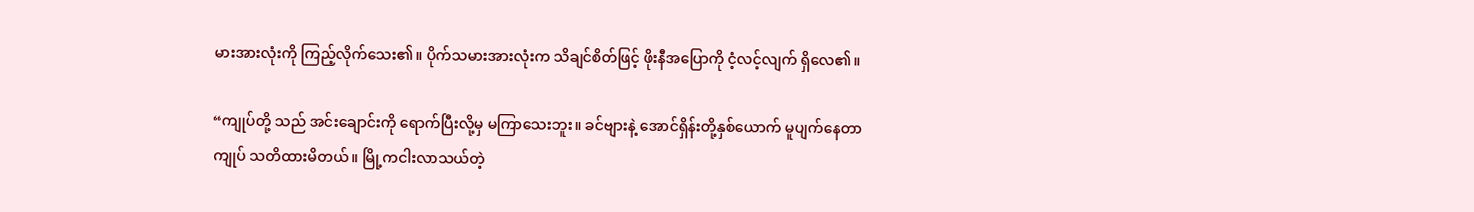မားအားလုံးကို ကြည့်လိုက်သေး၏။ ပိုက်သမားအားလုံးက သိချင်စိတ်ဖြင့် ဖိုးနီအပြောကို ငံ့လင့်လျက် ရှိလေ၏။

“ကျုပ်တို့ သည် အင်းချောင်းကို ရောက်ပြီးလို့မှ မကြာသေးဘူး။ ခင်ဗျားနဲ့ အောင်ရှိန်းတို့နှစ်ယောက် မူပျက်နေတာ ကျုပ် သတိထားမိတယ်။ မြို့ကငါးလာသယ်တဲ့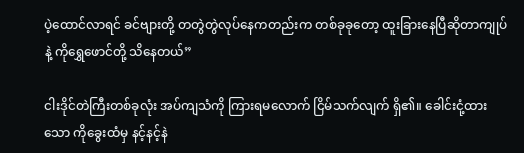ပဲ့ထောင်လာရင် ခင်ဗျားတို့ တတွဲတွဲလုပ်နေကတည်းက တစ်ခုခုတော့ ထူးခြားနေပြီဆိုတာကျုပ်နဲ့ ကိုရွှေဖောင်တို့ သိနေတယ်”

ငါးဒိုင်တဲကြီးတစ်ခုလုံး အပ်ကျသံကို ကြားရမလောက် ငြိမ်သက်လျက် ရှိ၏။ ခေါင်းငုံ့ထားသော ကိုခွေးထံမှ နင့်နင့်နဲ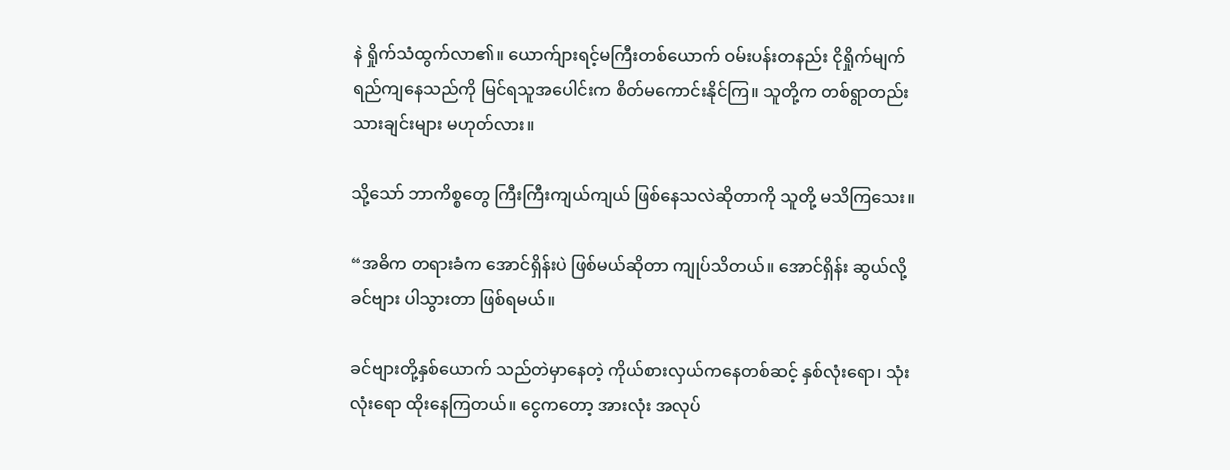နဲ ရှိုက်သံထွက်လာ၏။ ယောက်ျားရင့်မကြီးတစ်ယောက် ဝမ်းပန်းတနည်း ငိုရှိုက်မျက်ရည်ကျနေသည်ကို မြင်ရသူအပေါင်းက စိတ်မကောင်းနိုင်ကြ။ သူတို့က တစ်ရွာတည်းသားချင်းများ မဟုတ်လား။

သို့သော် ဘာကိစ္စတွေ ကြီးကြီးကျယ်ကျယ် ဖြစ်နေသလဲဆိုတာကို သူတို့ မသိကြသေး။

“အဓိက တရားခံက အောင်ရှိန်းပဲ ဖြစ်မယ်ဆိုတာ ကျုပ်သိတယ်။ အောင်ရှိန်း ဆွယ်လို့ ခင်ဗျား ပါသွားတာ ဖြစ်ရမယ်။

ခင်ဗျားတို့နှစ်ယောက် သည်တဲမှာနေတဲ့ ကိုယ်စားလှယ်ကနေတစ်ဆင့် နှစ်လုံးရော၊ သုံးလုံးရော ထိုးနေကြတယ်။ ငွေကတော့ အားလုံး အလုပ်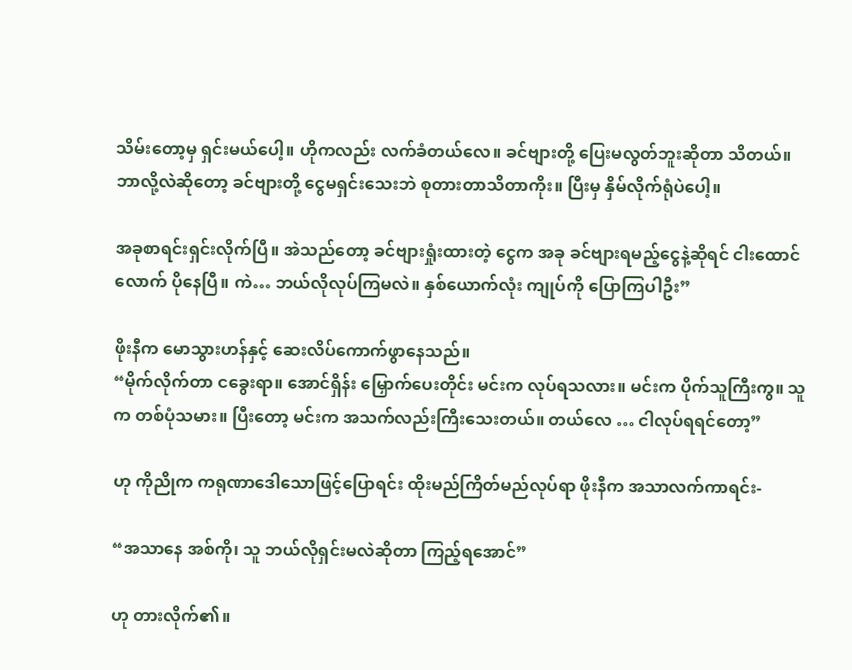သိမ်းတော့မှ ရှင်းမယ်ပေါ့။ ဟိုကလည်း လက်ခံတယ်လေ။ ခင်ဗျားတို့ ပြေးမလွတ်ဘူးဆိုတာ သိတယ်။ ဘာလို့လဲဆိုတော့ ခင်ဗျားတို့ ငွေမရှင်းသေးဘဲ စုတားတာသိတာကိုး။ ပြီးမှ နှိမ်လိုက်ရုံပဲပေါ့။

အခုစာရင်းရှင်းလိုက်ပြီ။ အဲသည်တော့ ခင်ဗျားရှုံးထားတဲ့ ငွေက အခု ခင်ဗျားရမည့်ငွေနဲ့ဆိုရင် ငါးထောင်လောက် ပိုနေပြီ။ ကဲ… ဘယ်လိုလုပ်ကြမလဲ။ နှစ်ယောက်လုံး ကျုပ်ကို ပြောကြပါဦး”

ဖိုးနီက မောသွားဟန်နှင့် ဆေးလိပ်ကောက်ဖွာနေသည်။
“မိုက်လိုက်တာ ငခွေးရာ။ အောင်ရှိန်း မြှောက်ပေးတိုင်း မင်းက လုပ်ရသလား။ မင်းက ပိုက်သူကြီးကွ။ သူက တစ်ပုံသမား။ ပြီးတော့ မင်းက အသက်လည်းကြီးသေးတယ်။ တယ်လေ … ငါလုပ်ရရင်တော့”

ဟု ကိုညိုက ကရုဏာဒေါသောဖြင့်ပြောရင်း ထိုးမည်ကြိတ်မည်လုပ်ရာ ဖိုးနီက အသာလက်ကာရင်း-

“အသာနေ အစ်ကို၊ သူ ဘယ်လိုရှင်းမလဲဆိုတာ ကြည့်ရအောင်”

ဟု တားလိုက်၏။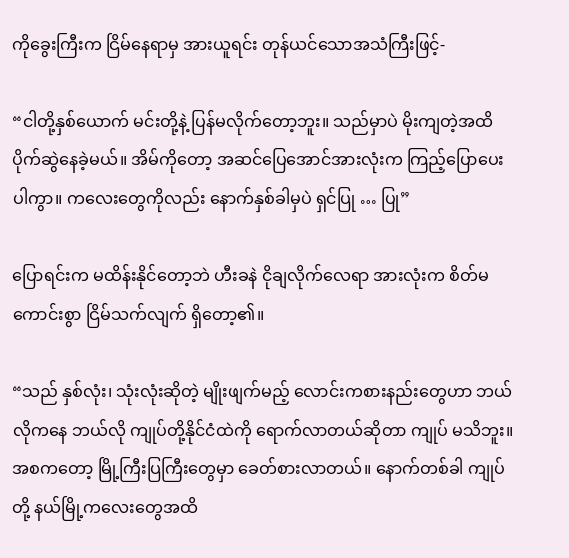ကိုခွေးကြီးက ငြိမ်နေရာမှ အားယူရင်း တုန်ယင်သောအသံကြီးဖြင့်-

“ငါတို့နှစ်ယောက် မင်းတို့နဲ့ ပြန်မလိုက်တော့ဘူး။ သည်မှာပဲ မိုးကျတဲ့အထိ ပိုက်ဆွဲနေခဲ့မယ်။ အိမ်ကိုတော့ အဆင်ပြေအောင်အားလုံးက ကြည့်ပြောပေးပါကွာ။ ကလေးတွေကိုလည်း နောက်နှစ်ခါမှပဲ ရှင်ပြု … ပြု”

ပြောရင်းက မထိန်းနိုင်တော့ဘဲ ဟီးခနဲ ငိုချလိုက်လေရာ အားလုံးက စိတ်မကောင်းစွာ ငြိမ်သက်လျက် ရှိတော့၏။

“သည် နှစ်လုံး၊ သုံးလုံးဆိုတဲ့ မျိုးဖျက်မည့် လောင်းကစားနည်းတွေဟာ ဘယ်လိုကနေ ဘယ်လို ကျုပ်တို့နိုင်ငံထဲကို ရောက်လာတယ်ဆိုတာ ကျုပ် မသိဘူး။ အစကတော့ မြို့ကြီးပြကြီးတွေမှာ ခေတ်စားလာတယ်။ နောက်တစ်ခါ ကျုပ်တို့ နယ်မြို့ကလေးတွေအထိ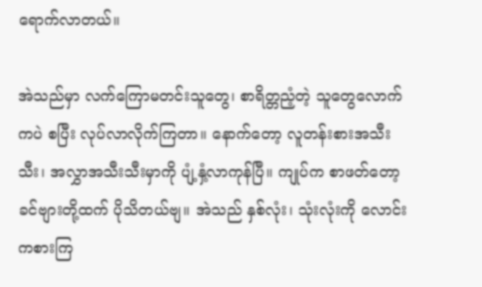ရောက်လာတယ်။

အဲသည်မှာ လက်ကြောမတင်းသူတွေ၊ စာရိတ္တညံ့တဲ့ သူတွေလောက်ကပဲ စပြီး လုပ်လာလိုက်ကြတာ။ နောက်တော့ လူတန်းစားအသီးသီး၊ အလွှာအသီးသီးမှာကို ပျံ့နှံ့လာကုန်ပြီ။ ကျုပ်က စာဖတ်တော့ ခင်ဗျားတို့ထက် ပိုသိတယ်ဗျ။ အဲသည် နှစ်လုံး၊ သုံးလုံးကို လောင်းကစားကြ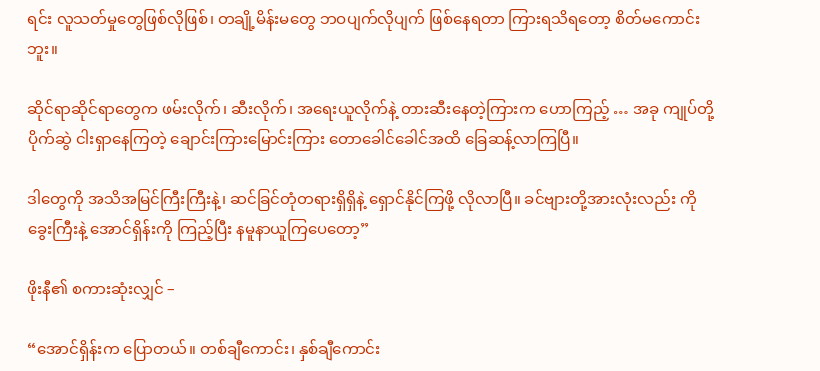ရင်း လူသတ်မှုတွေဖြစ်လိုဖြစ်၊ တချို့မိန်းမတွေ ဘဝပျက်လိုပျက် ဖြစ်နေရတာ ကြားရသိရတော့ စိတ်မကောင်းဘူး။

ဆိုင်ရာဆိုင်ရာတွေက ဖမ်းလိုက်၊ ဆီးလိုက်၊ အရေးယူလိုက်နဲ့ တားဆီးနေတဲ့ကြားက ဟောကြည့် … အခု ကျုပ်တို့ပိုက်ဆွဲ ငါးရှာနေကြတဲ့ ချောင်းကြားမြောင်းကြား တောခေါင်ခေါင်အထိ ခြေဆန့်လာကြပြီ။

ဒါတွေကို အသိအမြင်ကြီးကြီးနဲ့၊ ဆင်ခြင်တုံတရားရှိရှိနဲ့ ရှောင်နိုင်ကြဖို့ လိုလာပြီ။ ခင်ဗျားတို့အားလုံးလည်း ကိုခွေးကြီးနဲ့ အောင်ရှိန်းကို ကြည့်ပြီး နမူနာယူကြပေတော့”

ဖိုးနီ၏ စကားဆုံးလျှင် –

“အောင်ရှိန်းက ပြောတယ်။ တစ်ချီကောင်း၊ နှစ်ချီကောင်း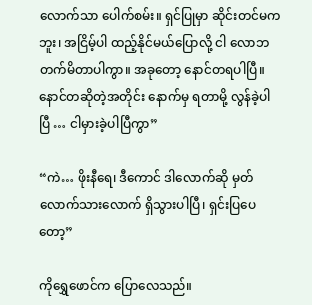လောက်သာ ပေါက်စမ်း။ ရှင်ပြုမှာ ဆိုင်းတင်မကဘူး၊ အငြိမ့်ပါ ထည့်နိုင်မယ်ပြောလို့ ငါ လောဘတက်မိတာပါကွာ။ အခုတော့ နောင်တရပါပြီ။ နောင်တဆိုတဲ့အတိုင်း နောက်မှ ရတာမို့ လွန်ခဲ့ပါပြီ … ငါမှားခဲ့ပါပြီကွာ”

“ကဲ… ဖိုးနီရေ၊ ဒီကောင် ဒါလောက်ဆို မှတ်လောက်သားလောက် ရှိသွားပါပြီ၊ ရှင်းပြပေတော့”

ကိုရွှေဖောင်က ပြောလေသည်။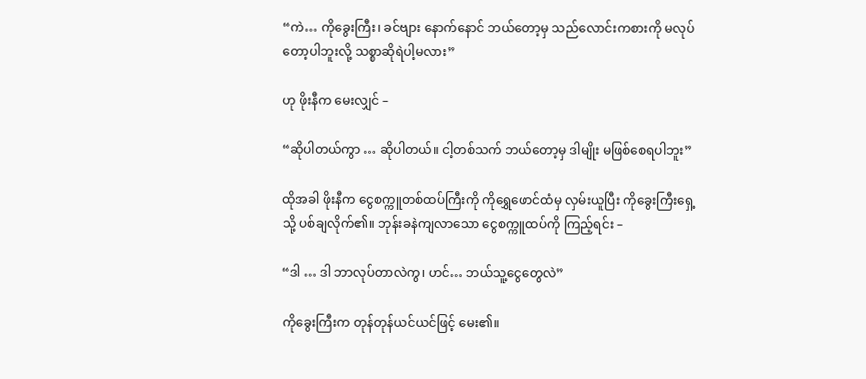“ကဲ… ကိုခွေးကြီး၊ ခင်ဗျား နောက်နောင် ဘယ်တော့မှ သည်လောင်းကစားကို မလုပ်တော့ပါဘူးလို့ သစ္စာဆိုရဲပါ့မလား”

ဟု ဖိုးနီက မေးလျှင် –

“ဆိုပါတယ်ကွာ … ဆိုပါတယ်။ ငါ့တစ်သက် ဘယ်တော့မှ ဒါမျိုး မဖြစ်စေရပါဘူး”

ထိုအခါ ဖိုးနီက ငွေစက္ကူတစ်ထပ်ကြီးကို ကိုရွှေဖောင်ထံမှ လှမ်းယူပြီး ကိုခွေးကြီးရှေ့သို့ ပစ်ချလိုက်၏။ ဘုန်းခနဲကျလာသော ငွေစက္ကူထပ်ကို ကြည့်ရင်း –

“ဒါ … ဒါ ဘာလုပ်တာလဲကွ၊ ဟင်… ဘယ်သူ့ငွေတွေလဲ”

ကိုခွေးကြီးက တုန်တုန်ယင်ယင်ဖြင့် မေး၏။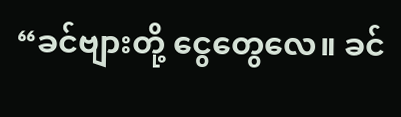“ခင်ဗျားတို့ ငွေတွေလေ။ ခင်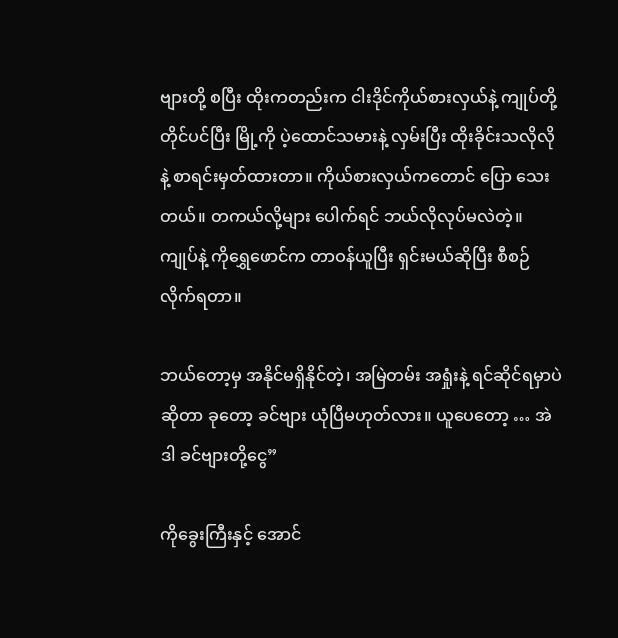ဗျားတို့ စပြီး ထိုးကတည်းက ငါးဒိုင်ကိုယ်စားလှယ်နဲ့ ကျုပ်တို့ တိုင်ပင်ပြီး မြို့ကို ပဲ့ထောင်သမားနဲ့ လှမ်းပြီး ထိုးခိုင်းသလိုလိုနဲ့ စာရင်းမှတ်ထားတာ။ ကိုယ်စားလှယ်ကတောင် ပြော သေးတယ်။ တကယ်လို့များ ပေါက်ရင် ဘယ်လိုလုပ်မလဲတဲ့။ ကျုပ်နဲ့ ကိုရွှေဖောင်က တာဝန်ယူပြီး ရှင်းမယ်ဆိုပြီး စီစဉ်လိုက်ရတာ။

ဘယ်တော့မှ အနိုင်မရှိနိုင်တဲ့၊ အမြဲတမ်း အရှုံးနဲ့ ရင်ဆိုင်ရမှာပဲဆိုတာ ခုတော့ ခင်ဗျား ယုံပြီမဟုတ်လား။ ယူပေတော့ … အဲဒါ ခင်ဗျားတို့ငွေ”

ကိုခွေးကြီးနှင့် အောင်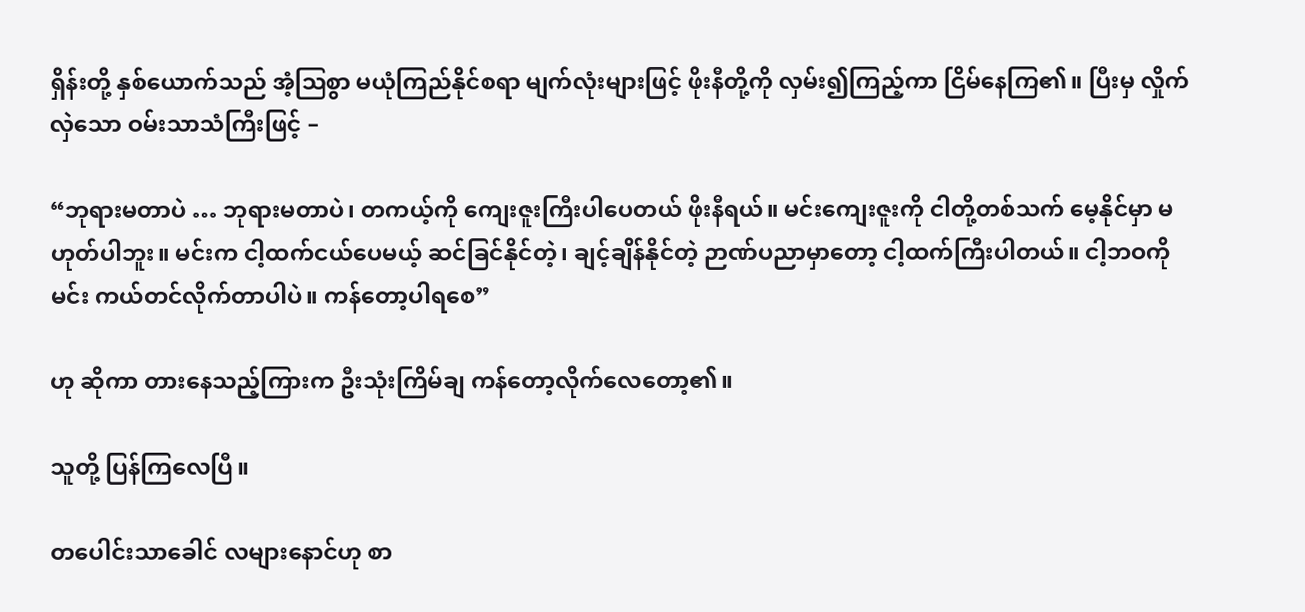ရှိန်းတို့ နှစ်ယောက်သည် အံ့ဩစွာ မယုံကြည်နိုင်စရာ မျက်လုံးများဖြင့် ဖိုးနီတို့ကို လှမ်း၍ကြည့်ကာ ငြိမ်နေကြ၏။ ပြီးမှ လှိုက်လှဲသော ဝမ်းသာသံကြီးဖြင့် –

“ဘုရားမတာပဲ … ဘုရားမတာပဲ၊ တကယ့်ကို ကျေးဇူးကြီးပါပေတယ် ဖိုးနီရယ်။ မင်းကျေးဇူးကို ငါတို့တစ်သက် မေ့နိုင်မှာ မဟုတ်ပါဘူး။ မင်းက ငါ့ထက်ငယ်ပေမယ့် ဆင်ခြင်နိုင်တဲ့၊ ချင့်ချိန်နိုင်တဲ့ ဉာဏ်ပညာမှာတော့ ငါ့ထက်ကြီးပါတယ်။ ငါ့ဘဝကို မင်း ကယ်တင်လိုက်တာပါပဲ။ ကန်တော့ပါရစေ”

ဟု ဆိုကာ တားနေသည့်ကြားက ဦးသုံးကြိမ်ချ ကန်တော့လိုက်လေတော့၏။

သူတို့ ပြန်ကြလေပြီ။

တပေါင်းသာခေါင် လများနောင်ဟု စာ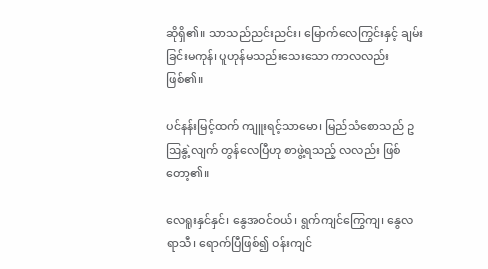ဆိုရှိ၏။ သာသည်ညင်းညင်း၊ မြောက်လေကြွင်းနှင့် ချမ်းခြင်းမကုန်၊ ပူဟုန်မသည်းသေးသော ကာလလည်းဖြစ်၏။

ပင်နန်းမြင့်ထက် ကျူးရင့်သာမော၊ မြည်သံစောသည် ဥဩနွဲ့လျက် တွန်လေပြီဟု စာဖွဲ့ရသည့် လလည်း ဖြစ်တော့၏။

လေရူးနှင်နှင်၊ နွေအဝင်ဝယ်၊ ရွက်ကျင်ကြွေကျ၊ နွေလရာသီ၊ ရောက်ပြီဖြစ်၍ ဝန်းကျင်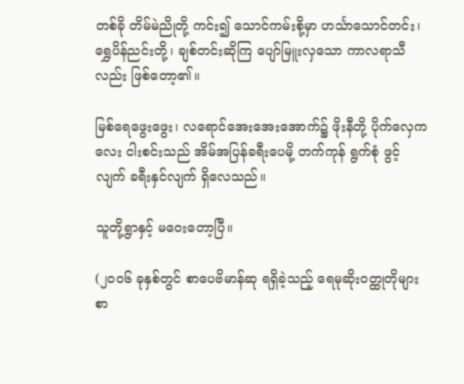တစ်ခို တိမ်မဲညိုတို့ ကင်း၍ သောင်ကမ်းစို့မှာ ဟင်္သာသောင်တင်း၊ ရွှေပိန်ညင်းတို့၊ ချစ်တင်းဆိုကြ ပျော်မြူးလှသော ကာလရာသီလည်း ဖြစ်တော့၏။

မြစ်ရေဖွေးဖွေး၊ လရောင်အေးအေးအောက်၌ ဖိုးနီတို့ ပိုက်လှေကလေး ငါးစင်းသည် အိမ်အပြန်ခရီးပေမို့ တက်ကုန် ရွက်စုံ ဖွင့်လျက် ခရီးနှင်လျက် ရှိလေသည်။

သူတို့ရွာနှင့် မဝေးတော့ပြီ။

(၂၀၀၆ ခုနှစ်တွင် စာပေဗိမာန်ဆု ရရှိခဲ့သည့် ရေမုဆိုးဝတ္ထုတိုများစာ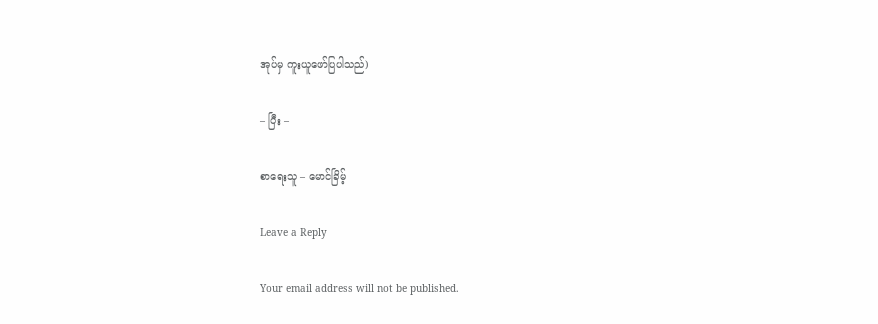အုပ်မှ ကူးယူဖော်ပြပါသည်)

– ပြီး –

စာရေးသူ – မောင်ခြိမ့်

Leave a Reply

Your email address will not be published.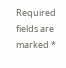Required fields are marked *